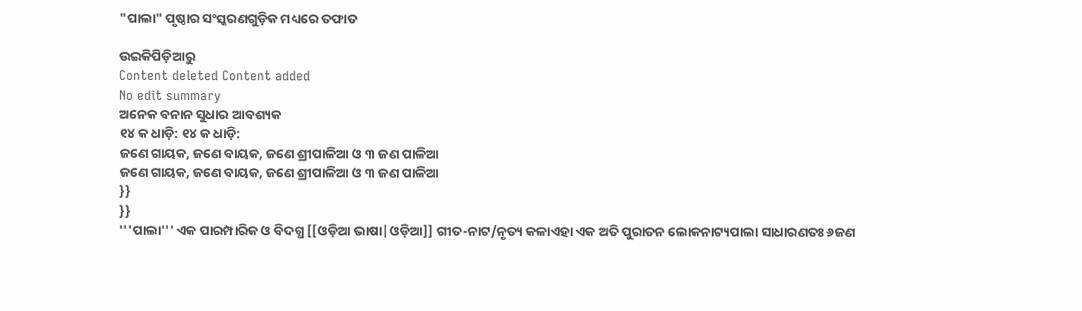"ପାଲା" ପୃଷ୍ଠାର ସଂସ୍କରଣ‌ଗୁଡ଼ିକ ମଧ୍ୟରେ ତଫାତ

ଉଇକିପିଡ଼ିଆ‌ରୁ
Content deleted Content added
No edit summary
ଅନେକ ବନାନ ସୁଧାର ଆବଶ୍ୟକ
୧୪ କ ଧାଡ଼ି: ୧୪ କ ଧାଡ଼ି:
ଜଣେ ଗାୟକ, ଜଣେ ବାୟକ, ଜଣେ ଶ୍ରୀପାଳିଆ ଓ ୩ ଜଣ ପାଳିଆ
ଜଣେ ଗାୟକ, ଜଣେ ବାୟକ, ଜଣେ ଶ୍ରୀପାଳିଆ ଓ ୩ ଜଣ ପାଳିଆ
}}
}}
'''ପାଲା''' ଏକ ପାରମ୍ପାରିକ ଓ ବିଦଗ୍ଧ [[ଓଡ଼ିଆ ଭାଷା|ଓଡ଼ିଆ]] ଗୀତ-ନାଟ/ନୃତ୍ୟ କଳାଏହା ଏକ ଅତି ପୁରାତନ ଲୋକନାଟ୍ୟପାଲା ସାଧାରଣତଃ ୬ଜଣ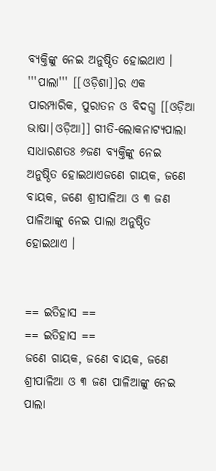ବ୍ୟକ୍ତିଙ୍କୁ ନେଇ ଅନୁଷ୍ଠିତ ହୋଇଥାଏ ।
'''ପାଲା''' [[ଓଡ଼ିଶା]]ର ଏକ ପାରମ୍ପାରିକ, ପୁରାତନ ଓ ବିଦଗ୍ଧ [[ଓଡ଼ିଆ ଭାଷା|ଓଡ଼ିଆ]] ଗୀତି-ଲୋକନାଟ୍ୟପାଲା ସାଧାରଣତଃ ୬ଜଣ ବ୍ୟକ୍ତିଙ୍କୁ ନେଇ ଅନୁଷ୍ଠିତ ହୋଇଥାଏଜଣେ ଗାୟକ, ଜଣେ ବାୟକ, ଜଣେ ଶ୍ରୀପାଳିଆ ଓ ୩ ଜଣ ପାଳିଆଙ୍କୁ ନେଇ ପାଲା ଅନୁଷ୍ଠିତ ହୋଇଥାଏ ।


== ଇତିହାସ ==
== ଇତିହାସ ==
ଜଣେ ଗାୟକ, ଜଣେ ବାୟକ, ଜଣେ ଶ୍ରୀପାଳିଆ ଓ ୩ ଜଣ ପାଳିଆଙ୍କୁ ନେଇ ପାଲା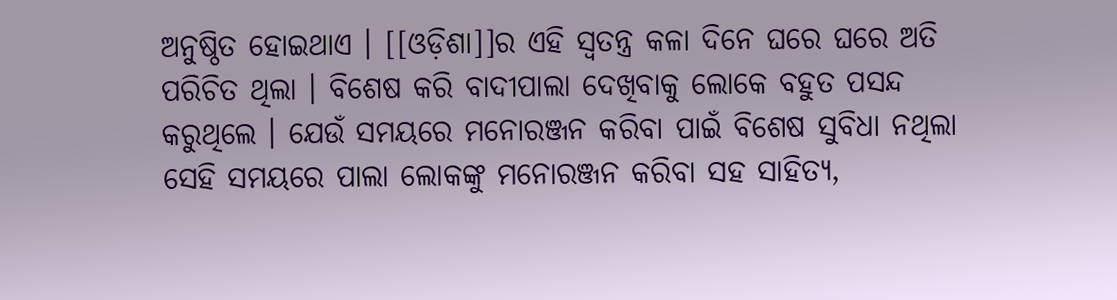ଅନୁଷ୍ଠିତ ହୋଇଥାଏ । [[ଓଡ଼ିଶା]]ର ଏହି ସ୍ୱତନ୍ତ୍ର କଳା ଦିନେ ଘରେ ଘରେ ଅତି ପରିଚିତ ଥିଲା । ବିଶେଷ କରି ବାଦୀପାଲା ଦେଖିବାକୁ ଲୋକେ ବହୁତ ପସନ୍ଦ କରୁଥିଲେ । ଯେଉଁ ସମୟରେ ମନୋରଞ୍ଜନ କରିବା ପାଇଁ ବିଶେଷ ସୁବିଧା ନଥିଲା ସେହି ସମୟରେ ପାଲା ଲୋକଙ୍କୁ ମନୋରଞ୍ଜନ କରିବା ସହ ସାହିତ୍ୟ,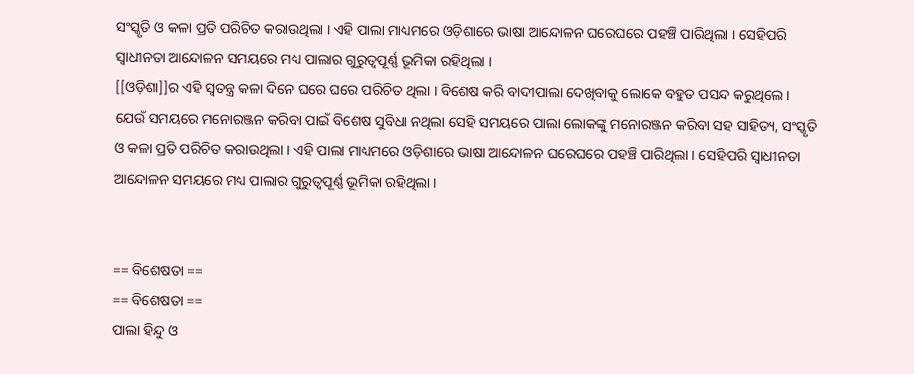ସଂସ୍କୃତି ଓ କଳା ପ୍ରତି ପରିଚିତ କରାଉଥିଲା । ଏହି ପାଲା ମାଧ୍ୟମରେ ଓଡ଼ିଶାରେ ଭାଷା ଆନ୍ଦୋଳନ ଘରେଘରେ ପହଞ୍ଚି ପାରିଥିଲା । ସେହିପରି ସ୍ୱାଧୀନତା ଆନ୍ଦୋଳନ ସମୟରେ ମଧ୍ୟ ପାଲାର ଗୁରୁତ୍ୱପୂର୍ଣ୍ଣ ଭୂମିକା ରହିଥିଲା ।
[[ଓଡ଼ିଶା]]ର ଏହି ସ୍ୱତନ୍ତ୍ର କଳା ଦିନେ ଘରେ ଘରେ ପରିଚିତ ଥିଲା । ବିଶେଷ କରି ବାଦୀପାଲା ଦେଖିବାକୁ ଲୋକେ ବହୁତ ପସନ୍ଦ କରୁଥିଲେ । ଯେଉଁ ସମୟରେ ମନୋରଞ୍ଜନ କରିବା ପାଇଁ ବିଶେଷ ସୁବିଧା ନଥିଲା ସେହି ସମୟରେ ପାଲା ଲୋକଙ୍କୁ ମନୋରଞ୍ଜନ କରିବା ସହ ସାହିତ୍ୟ, ସଂସ୍କୃତି ଓ କଳା ପ୍ରତି ପରିଚିତ କରାଉଥିଲା । ଏହି ପାଲା ମାଧ୍ୟମରେ ଓଡ଼ିଶାରେ ଭାଷା ଆନ୍ଦୋଳନ ଘରେଘରେ ପହଞ୍ଚି ପାରିଥିଲା । ସେହିପରି ସ୍ୱାଧୀନତା ଆନ୍ଦୋଳନ ସମୟରେ ମଧ୍ୟ ପାଲାର ଗୁରୁତ୍ୱପୂର୍ଣ୍ଣ ଭୂମିକା ରହିଥିଲା ।


== ବିଶେଷତା ==
== ବିଶେଷତା ==
ପାଲା ହିନ୍ଦୁ ଓ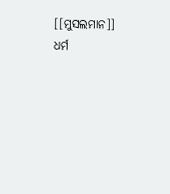[[ମୁସଲମାନ]] ଧର୍ମ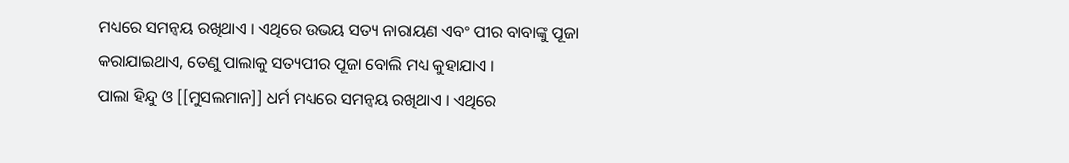ମଧ୍ୟରେ ସମନ୍ୱୟ ରଖିଥାଏ । ଏଥିରେ ଉଭୟ ସତ୍ୟ ନାରାୟଣ ଏବଂ ପୀର ବାବାଙ୍କୁ ପୂଜା କରାଯାଇଥାଏ, ତେଣୁ ପାଲାକୁ ସତ୍ୟପୀର ପୂଜା ବୋଲି ମଧ୍ୟ କୁହାଯାଏ ।
ପାଲା ହିନ୍ଦୁ ଓ [[ମୁସଲମାନ]] ଧର୍ମ ମଧ୍ୟରେ ସମନ୍ୱୟ ରଖିଥାଏ । ଏଥିରେ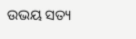ଉଭୟ ସତ୍ୟ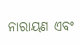ନାରାୟଣ ଏବଂ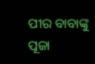ପୀର ବାବାଙ୍କୁ ପୂଜା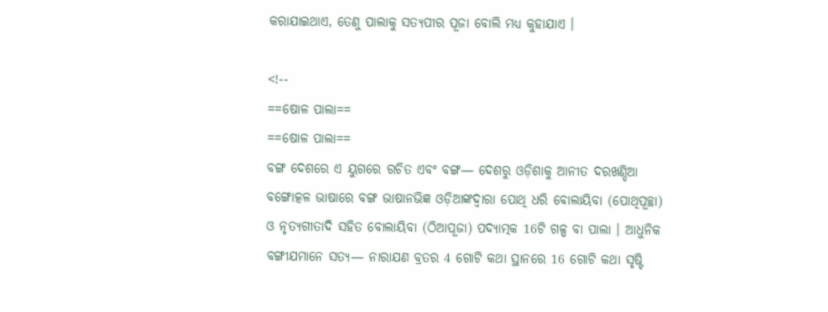କରାଯାଇଥାଏ, ତେଣୁ ପାଲାକୁ ସତ୍ୟପୀର ପୂଜା ବୋଲି ମଧ୍ୟ କୁହାଯାଏ ।

<!--
==ଷୋଳ ପାଲା==
==ଷୋଳ ପାଲା==
ବଙ୍ଗ ଦେଶରେ ଏ ୟୁଗରେ ରଚିତ ଏବଂ ବଙ୍ଗ— ଦେଶରୁ ଓଡ଼ିଶାକୁ ଆନୀତ ଦରଖଣ୍ଡିଆ ବଙ୍ଗୋତ୍କଳ ଭାଷାରେ ବଙ୍ଗ ଭାଷାନଭିଜ୍ଞ ଓଡ଼ିଆଙ୍କଦ୍ବାରା ପୋଥି ଧରି ବୋଲାୟିବା (ପୋଥିପୂଚ୍ଛା) ଓ ନୃତ୍ୟଗୀତାଦି ସହିତ ବୋଲାୟିବା (ଠିଆପୂଜା) ପଦ୍ଯାତ୍ମକ 16ଟି ଗଳ୍ପ ବା ପାଲା । ଆଧୁନିକ ବଙ୍ଗୀଯମାନେ ସତ୍ୟ— ନାରାଯଣ ବ୍ରତର 4 ଗୋଟି କଥା ସ୍ଥାନରେ 16 ଗୋଟି କଥା ସୃଷ୍ଟି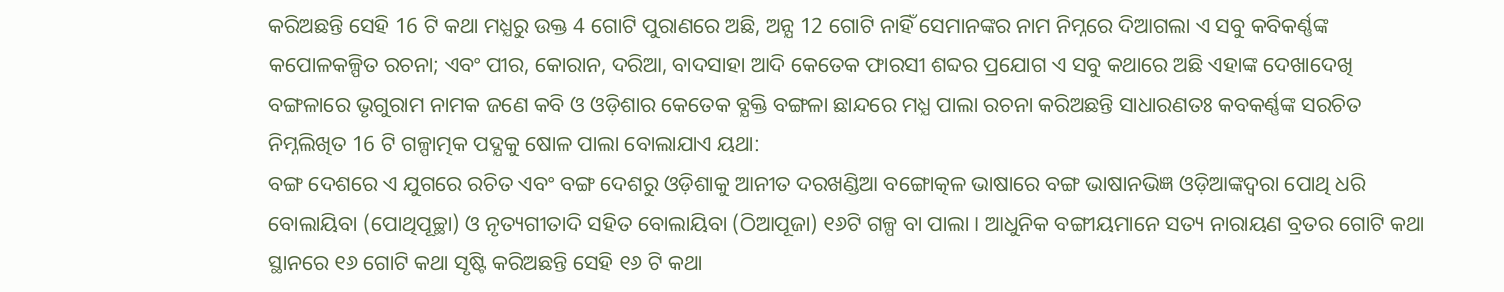କରିଅଛନ୍ତି ସେହି 16 ଟି କଥା ମଧ୍ଯରୁ ଉକ୍ତ 4 ଗୋଟି ପୁରାଣରେ ଅଛି, ଅନ୍ଯ 12 ଗୋଟି ନାହିଁ ସେମାନଙ୍କର ନାମ ନିମ୍ନରେ ଦିଆଗଲା ଏ ସବୁ କବିକର୍ଣ୍ଣଙ୍କ କପୋଳକଳ୍ପିତ ରଚନା; ଏବଂ ପୀର, କୋରାନ, ଦରିଆ, ବାଦସାହା ଆଦି କେତେକ ଫାରସୀ ଶବ୍ଦର ପ୍ରଯୋଗ ଏ ସବୁ କଥାରେ ଅଛି ଏହାଙ୍କ ଦେଖାଦେଖି ବଙ୍ଗଳାରେ ଭୃଗୁରାମ ନାମକ ଜଣେ କବି ଓ ଓଡ଼ିଶାର କେତେକ ବ୍ଯକ୍ତି ବଙ୍ଗଳା ଛାନ୍ଦରେ ମଧ୍ଯ ପାଲା ରଚନା କରିଅଛନ୍ତି ସାଧାରଣତଃ କବକର୍ଣ୍ଣଙ୍କ ସରଚିତ ନିମ୍ନଲିଖିତ 16 ଟି ଗଳ୍ପାତ୍ମକ ପଦ୍ଯକୁ ଷୋଳ ପାଲା ବୋଲାଯାଏ ୟଥା:
ବଙ୍ଗ ଦେଶରେ ଏ ଯୁଗରେ ରଚିତ ଏବଂ ବଙ୍ଗ ଦେଶରୁ ଓଡ଼ିଶାକୁ ଆନୀତ ଦରଖଣ୍ଡିଆ ବଙ୍ଗୋତ୍କଳ ଭାଷାରେ ବଙ୍ଗ ଭାଷାନଭିଜ୍ଞ ଓଡ଼ିଆଙ୍କଦ୍ୱରା ପୋଥି ଧରି ବୋଲାୟିବା (ପୋଥିପୂଚ୍ଛା) ଓ ନୃତ୍ୟଗୀତାଦି ସହିତ ବୋଲାୟିବା (ଠିଆପୂଜା) ୧୬ଟି ଗଳ୍ପ ବା ପାଲା । ଆଧୁନିକ ବଙ୍ଗୀୟମାନେ ସତ୍ୟ ନାରାୟଣ ବ୍ରତର ଗୋଟି କଥା ସ୍ଥାନରେ ୧୬ ଗୋଟି କଥା ସୃଷ୍ଟି କରିଅଛନ୍ତି ସେହି ୧୬ ଟି କଥା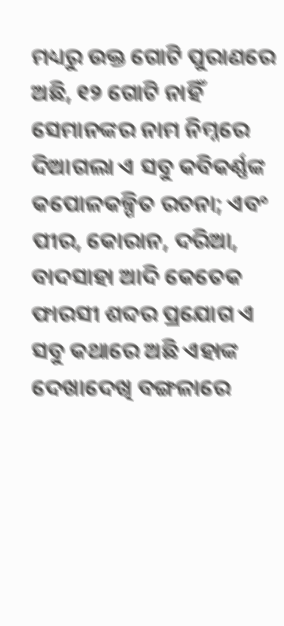ମଧ୍ୟରୁ ଉକ୍ତ ଗୋଟି ପୁରାଣରେ ଅଛି, ୧୨ ଗୋଟି ନାହିଁ ସେମାନଙ୍କର ନାମ ନିମ୍ନରେ ଦିଆଗଲା ଏ ସବୁ କବିକର୍ଣ୍ଣଙ୍କ କପୋଳକଳ୍ପିତ ରଚନା; ଏବଂ ପୀର, କୋରାନ, ଦରିଆ, ବାଦସାହା ଆଦି କେତେକ ଫାରସୀ ଶବ୍ଦର ପ୍ରଯୋଗ ଏ ସବୁ କଥାରେ ଅଛି ଏହାଙ୍କ ଦେଖାଦେଖି ବଙ୍ଗଳାରେ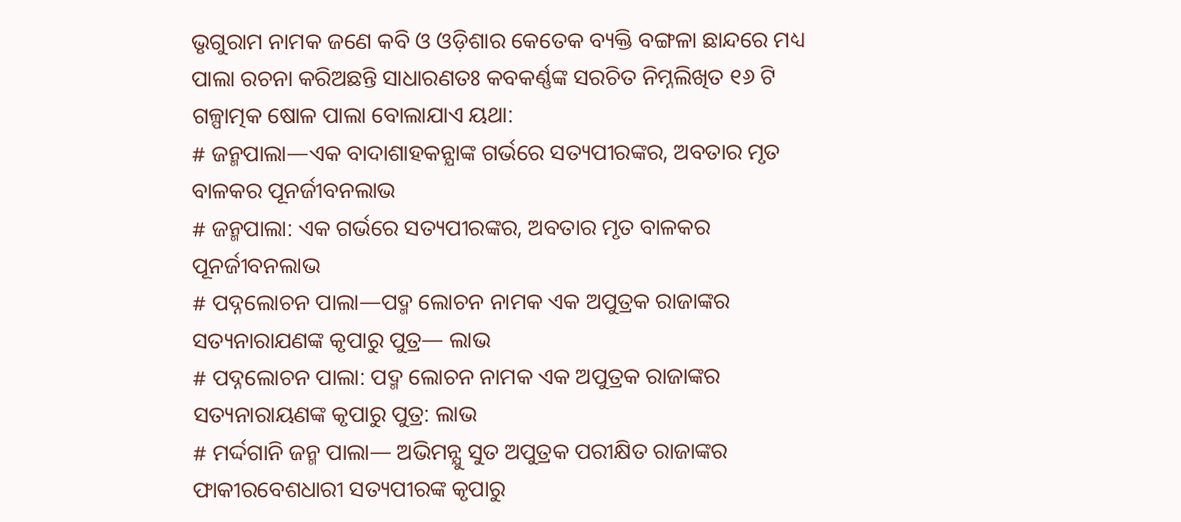ଭୃଗୁରାମ ନାମକ ଜଣେ କବି ଓ ଓଡ଼ିଶାର କେତେକ ବ୍ୟକ୍ତି ବଙ୍ଗଳା ଛାନ୍ଦରେ ମଧ୍ୟ ପାଲା ରଚନା କରିଅଛନ୍ତି ସାଧାରଣତଃ କବକର୍ଣ୍ଣଙ୍କ ସରଚିତ ନିମ୍ନଲିଖିତ ୧୬ ଟି ଗଳ୍ପାତ୍ମକ ଷୋଳ ପାଲା ବୋଲାଯାଏ ୟଥା:
# ଜନ୍ମପାଲା—ଏକ ବାଦାଶାହକନ୍ଯାଙ୍କ ଗର୍ଭରେ ସତ୍ୟପୀରଙ୍କର, ଅବତାର ମୃତ ବାଳକର ପୂନର୍ଜୀବନଲାଭ
# ଜନ୍ମପାଲା: ଏକ ଗର୍ଭରେ ସତ୍ୟପୀରଙ୍କର, ଅବତାର ମୃତ ବାଳକର ପୂନର୍ଜୀବନଲାଭ
# ପଦ୍ନଲୋଚନ ପାଲା—ପଦ୍ମ ଲୋଚନ ନାମକ ଏକ ଅପୁତ୍ରକ ରାଜାଙ୍କର ସତ୍ୟନାରାଯଣଙ୍କ କୃପାରୁ ପୁତ୍ର— ଲାଭ
# ପଦ୍ନଲୋଚନ ପାଲା: ପଦ୍ମ ଲୋଚନ ନାମକ ଏକ ଅପୁତ୍ରକ ରାଜାଙ୍କର ସତ୍ୟନାରାୟଣଙ୍କ କୃପାରୁ ପୁତ୍ର: ଲାଭ
# ମର୍ଦ୍ଦଗାନି ଜନ୍ମ ପାଲା— ଅଭିମନ୍ଯୁ ସୁତ ଅପୁତ୍ରକ ପରୀକ୍ଷିତ ରାଜାଙ୍କର ଫାକୀରବେଶଧାରୀ ସତ୍ୟପୀରଙ୍କ କୃପାରୁ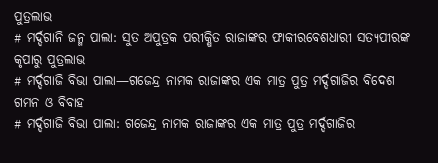ପୁତ୍ରଲାଭ
# ମର୍ଦ୍ଦଗାନି ଜନ୍ମ ପାଲା: ସୁତ ଅପୁତ୍ରକ ପରୀକ୍ଷିତ ରାଜାଙ୍କର ଫାକୀରବେଶଧାରୀ ସତ୍ୟପୀରଙ୍କ କୃପାରୁ ପୁତ୍ରଲାଭ
# ମର୍ଦ୍ଦଗାଜି ବିଭା ପାଲା—ଗଜେନ୍ଦ୍ର ନାମକ ରାଜାଙ୍କର ଏକ ମାତ୍ର ପୁତ୍ର ମର୍ଦ୍ଦଗାଜିର ବିଦେଶ ଗମନ ଓ ବିବାହ
# ମର୍ଦ୍ଦଗାଜି ବିଭା ପାଲା: ଗଜେନ୍ଦ୍ର ନାମକ ରାଜାଙ୍କର ଏକ ମାତ୍ର ପୁତ୍ର ମର୍ଦ୍ଦଗାଜିର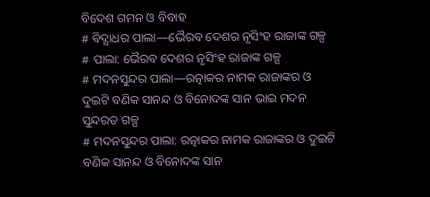ବିଦେଶ ଗମନ ଓ ବିବାହ
# ବିଦ୍ଯାଧର ପାଲା—ଭୈରବ ଦେଶର ନୃସିଂହ ରାଜାଙ୍କ ଗଳ୍ପ
# ପାଲା: ଭୈରବ ଦେଶର ନୃସିଂହ ରାଜାଙ୍କ ଗଳ୍ପ
# ମଦନସୁନ୍ଦର ପାଲା—ରତ୍ନାକର ନାମକ ରାଜାଙ୍କର ଓ ଦୁଇଟି ବଣିକ ସାନନ୍ଦ ଓ ବିନୋଦଙ୍କ ସାନ ଭାଇ ମଦନ ସୁନ୍ଦରତ ଗଳ୍ପ
# ମଦନସୁନ୍ଦର ପାଲା: ରତ୍ନାକର ନାମକ ରାଜାଙ୍କର ଓ ଦୁଇଟି ବଣିକ ସାନନ୍ଦ ଓ ବିନୋଦଙ୍କ ସାନ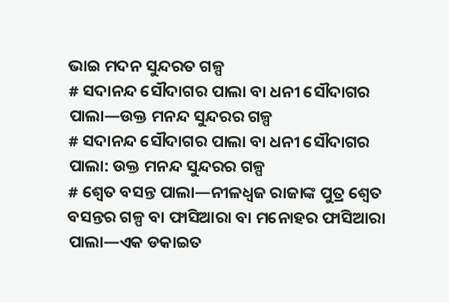ଭାଇ ମଦନ ସୁନ୍ଦରତ ଗଳ୍ପ
# ସଦାନନ୍ଦ ସୌଦାଗର ପାଲା ବା ଧନୀ ସୌଦାଗର ପାଲା—ଉକ୍ତ ମନନ୍ଦ ସୁନ୍ଦରର ଗଳ୍ପ
# ସଦାନନ୍ଦ ସୌଦାଗର ପାଲା ବା ଧନୀ ସୌଦାଗର ପାଲା: ଉକ୍ତ ମନନ୍ଦ ସୁନ୍ଦରର ଗଳ୍ପ
# ଶ୍ବେତ ବସନ୍ତ ପାଲା—ନୀଳଧ୍ବଜ ରାଜାଙ୍କ ପୁତ୍ର ଶ୍ବେତ ବସନ୍ତର ଗଳ୍ପ ବା ଫାସିଆରା ବା ମନୋହର ଫାସିଆରା ପାଲା—ଏକ ଡକାଇତ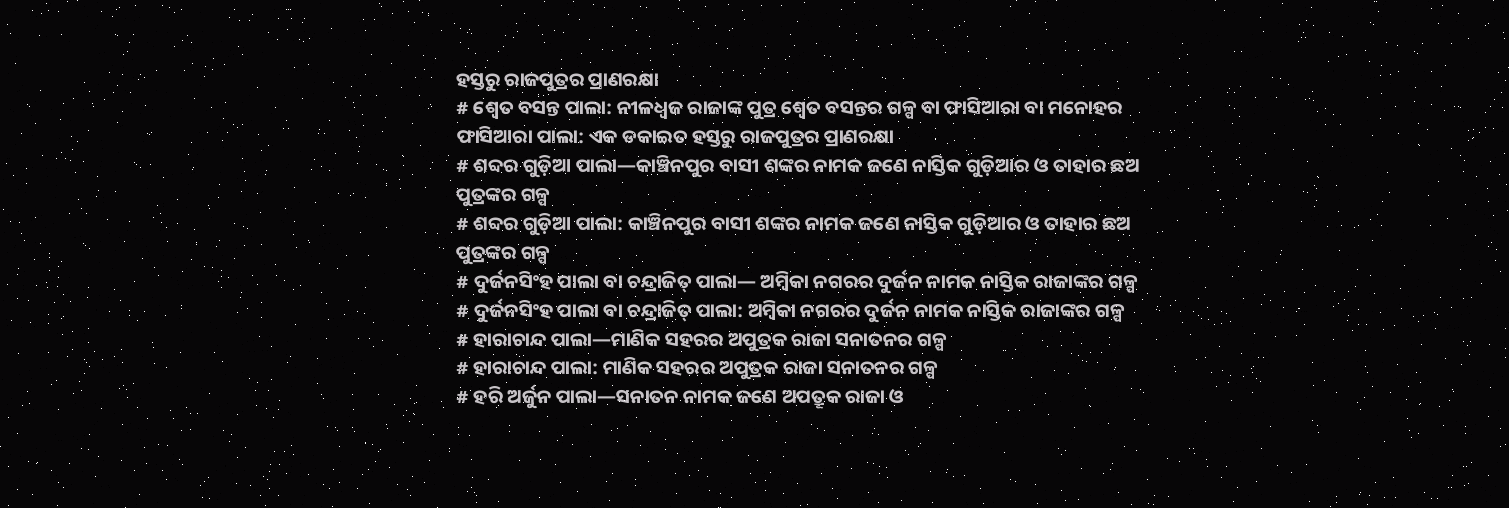ହସ୍ତରୁ ରାଜପୁତ୍ରର ପ୍ରାଣରକ୍ଷା
# ଶ୍ୱେତ ବସନ୍ତ ପାଲା: ନୀଳଧ୍ବଜ ରାଜାଙ୍କ ପୁତ୍ର ଶ୍ୱେତ ବସନ୍ତର ଗଳ୍ପ ବା ଫାସିଆରା ବା ମନୋହର ଫାସିଆରା ପାଲା: ଏକ ଡକାଇତ ହସ୍ତରୁ ରାଜପୁତ୍ରର ପ୍ରାଣରକ୍ଷା
# ଶବ୍ଦର ଗୁଡ଼ିଆ ପାଲା—କାଞ୍ଚିନପୁର ବାସୀ ଶଙ୍କର ନାମକ ଜଣେ ନାସ୍ତିକ ଗୁଡ଼ିଆର ଓ ତାହାର ଛଅ ପୁତ୍ରଙ୍କର ଗଳ୍ପ
# ଶବ୍ଦର ଗୁଡ଼ିଆ ପାଲା: କାଞ୍ଚିନପୁର ବାସୀ ଶଙ୍କର ନାମକ ଜଣେ ନାସ୍ତିକ ଗୁଡ଼ିଆର ଓ ତାହାର ଛଅ ପୁତ୍ରଙ୍କର ଗଳ୍ପ
# ଦୁର୍ଜନସିଂହ ପାଲା ବା ଚନ୍ଦ୍ରାଜିତ୍ ପାଲା— ଅମ୍ବିକା ନଗରର ଦୁର୍ଜନ ନାମକ ନାସ୍ତିକ ରାଜାଙ୍କର ଗଳ୍ପ
# ଦୁର୍ଜନସିଂହ ପାଲା ବା ଚନ୍ଦ୍ରାଜିତ୍ ପାଲା: ଅମ୍ବିକା ନଗରର ଦୁର୍ଜନ ନାମକ ନାସ୍ତିକ ରାଜାଙ୍କର ଗଳ୍ପ
# ହାରାଚାନ୍ଦ ପାଲା—ମାଣିକ ସହରର ଅପୁତ୍ରକ ରାଜା ସନାତନର ଗଳ୍ପ
# ହାରାଚାନ୍ଦ ପାଲା: ମାଣିକ ସହରର ଅପୁତ୍ରକ ରାଜା ସନାତନର ଗଳ୍ପ
# ହରି ଅର୍ଜୁନ ପାଲା—ସନାତନ ନାମକ ଜଣେ ଅପତ୍ରୂକ ରାଜା ଓ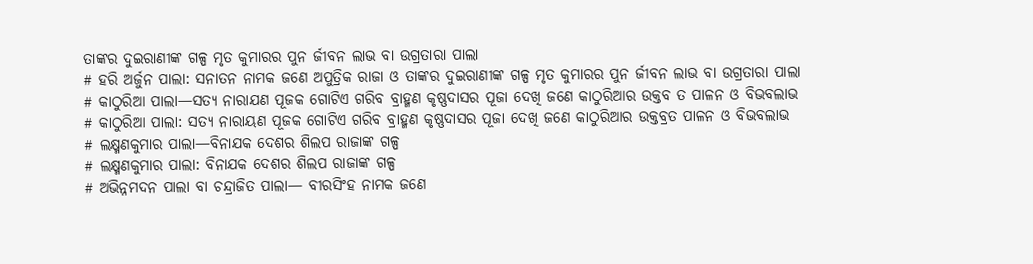ତାଙ୍କର ଦୁଇରାଣୀଙ୍କ ଗଳ୍ପ ମୃତ କୁମାରର ପୁନ ର୍ଜୀବନ ଲାଭ ବା ଉଗ୍ରତାରା ପାଲା
# ହରି ଅର୍ଜୁନ ପାଲା: ସନାତନ ନାମକ ଜଣେ ଅପୁତ୍ରିକ ରାଜା ଓ ତାଙ୍କର ଦୁଇରାଣୀଙ୍କ ଗଳ୍ପ ମୃତ କୁମାରର ପୁନ ର୍ଜୀବନ ଲାଭ ବା ଉଗ୍ରତାରା ପାଲା
# କାଠୁରିଆ ପାଲା—ସତ୍ୟ ନାରାଯଣ ପୂଜକ ଗୋଟିଏ ଗରିବ ବ୍ରାହ୍ମଣ କୃଷ୍ଣଦାସର ପୂଜା ଦେଖି ଜଣେ କାଠୁରିଆର ଉକ୍ତବ ତ ପାଳନ ଓ ବିଭବଲାଭ
# କାଠୁରିଆ ପାଲା: ସତ୍ୟ ନାରାୟଣ ପୂଜକ ଗୋଟିଏ ଗରିବ ବ୍ରାହ୍ମଣ କୃଷ୍ଣଦାସର ପୂଜା ଦେଖି ଜଣେ କାଠୁରିଆର ଉକ୍ତବ୍ରତ ପାଳନ ଓ ବିଭବଲାଭ
# ଲକ୍ଷ୍ମଣକୁମାର ପାଲା—ବିନାଯକ ଦେଶର ଶିଲପ ରାଜାଙ୍କ ଗଳ୍ପ
# ଲକ୍ଷ୍ମଣକୁମାର ପାଲା: ବିନାଯକ ଦେଶର ଶିଲପ ରାଜାଙ୍କ ଗଳ୍ପ
# ଅଭିନ୍ନମଦନ ପାଲା ବା ଚନ୍ଦ୍ରାଜିତ ପାଲା— ବୀରସିଂହ ନାମକ ଜଣେ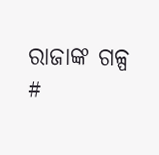ରାଜାଙ୍କ ଗଳ୍ପ
#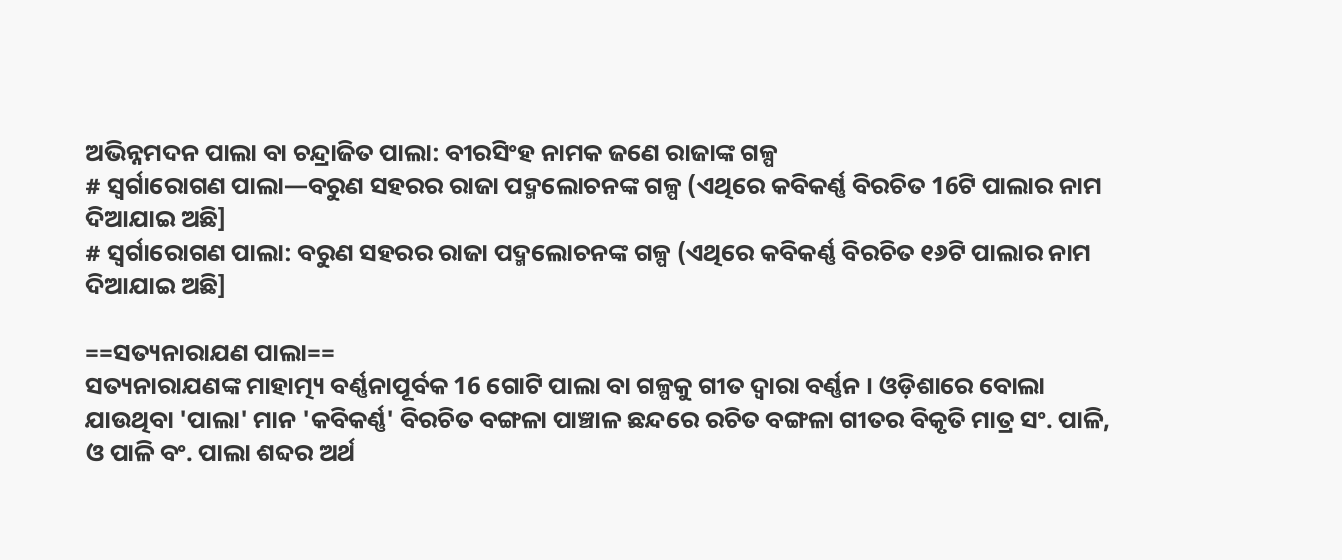ଅଭିନ୍ନମଦନ ପାଲା ବା ଚନ୍ଦ୍ରାଜିତ ପାଲା: ବୀରସିଂହ ନାମକ ଜଣେ ରାଜାଙ୍କ ଗଳ୍ପ
# ସ୍ଵର୍ଗାରୋଗଣ ପାଲା—ବରୁଣ ସହରର ରାଜା ପଦ୍ମଲୋଚନଙ୍କ ଗଳ୍ପ (ଏଥିରେ କବିକର୍ଣ୍ଣ ବିରଚିତ 16ଟି ପାଲାର ନାମ ଦିଆଯାଇ ଅଛି]
# ସ୍ଵର୍ଗାରୋଗଣ ପାଲା: ବରୁଣ ସହରର ରାଜା ପଦ୍ମଲୋଚନଙ୍କ ଗଳ୍ପ (ଏଥିରେ କବିକର୍ଣ୍ଣ ବିରଚିତ ୧୬ଟି ପାଲାର ନାମ ଦିଆଯାଇ ଅଛି]

==ସତ୍ୟନାରାଯଣ ପାଲା==
ସତ୍ୟନାରାଯଣଙ୍କ ମାହାତ୍ମ୍ୟ ବର୍ଣ୍ଣନାପୂର୍ବକ 16 ଗୋଟି ପାଲା ବା ଗଳ୍ପକୁ ଗୀତ ଦ୍ବାରା ବର୍ଣ୍ଣନ । ଓଡ଼ିଶାରେ ବୋଲା ଯାଉଥିବା 'ପାଲା' ମାନ 'କବିକର୍ଣ୍ଣ' ବିରଚିତ ବଙ୍ଗଳା ପାଞ୍ଚାଳ ଛନ୍ଦରେ ରଚିତ ବଙ୍ଗଳା ଗୀତର ବିକୃତି ମାତ୍ର ସଂ. ପାଳି, ଓ ପାଳି ବଂ. ପାଲା ଶବ୍ଦର ଅର୍ଥ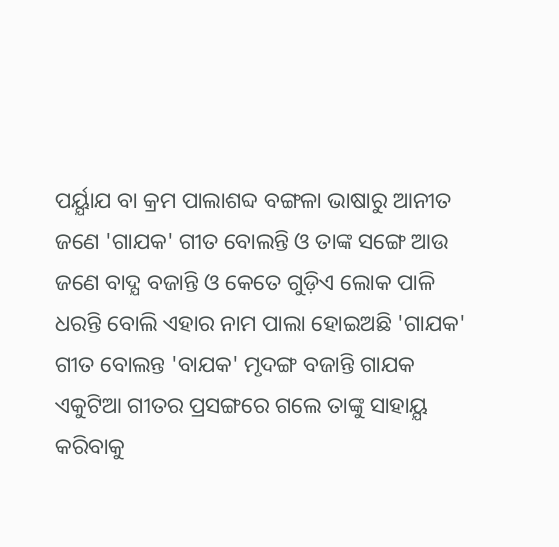ପର୍ୟ୍ଯାଯ ବା କ୍ରମ ପାଲାଶବ୍ଦ ବଙ୍ଗଳା ଭାଷାରୁ ଆନୀତ ଜଣେ 'ଗାଯକ' ଗୀତ ବୋଲନ୍ତି ଓ ତାଙ୍କ ସଙ୍ଗେ ଆଉ ଜଣେ ବାଦ୍ଯ ବଜାନ୍ତି ଓ କେତେ ଗୁଡ଼ିଏ ଲୋକ ପାଳି ଧରନ୍ତି ବୋଲି ଏହାର ନାମ ପାଲା ହୋଇଅଛି 'ଗାଯକ' ଗୀତ ବୋଲନ୍ତ 'ବାଯକ' ମୃଦଙ୍ଗ ବଜାନ୍ତି ଗାଯକ ଏକୁଟିଆ ଗୀତର ପ୍ରସଙ୍ଗରେ ଗଲେ ତାଙ୍କୁ ସାହାୟ୍ଯ କରିବାକୁ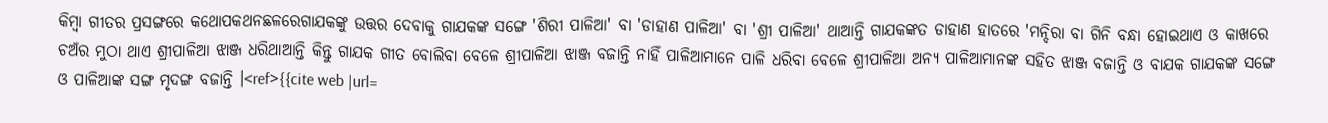କିମ୍ବା ଗୀତର ପ୍ରସଙ୍ଗରେ କଥୋପକଥନଛଳରେଗାଯକଙ୍କୁ ଉତ୍ତର ଦେବାକୁ ଗାଯକଙ୍କ ସଙ୍ଗେ 'ଶିରୀ ପାଳିଆ' ବା 'ଡାହାଣ ପାଳିଆ' ବା 'ଶ୍ରୀ ପାଳିଆ' ଥାଆନ୍ତି ଗାଯକଙ୍କତ ଡାହାଣ ହାତରେ 'ମନ୍ଦିରା ବା ଗିନି ବନ୍ଧା ହୋଇଥାଏ ଓ କାଖରେ ଚଅଁର ମୁଠା ଥାଏ ଶ୍ରୀପାଳିଆ ଝାଞ୍ଜ ଧରିଥାଆନ୍ତି କିନ୍ତୁ ଗାଯକ ଗୀତ ବୋଲିବା ବେଳେ ଶ୍ରୀପାଳିଆ ଝାଞ୍ଜ ବଜାନ୍ତି ନାହିଁ ପାଳିଆମାନେ ପାଳି ଧରିବା ବେଳେ ଶ୍ରୀପାଳିଆ ଅନ୍ଯ ପାଳିଆମାନଙ୍କ ସହିତ ଝାଞ୍ଜ ବଜାନ୍ତି ଓ ବାଯକ ଗାଯକଙ୍କ ସଙ୍ଗେ ଓ ପାଳିଆଙ୍କ ସଙ୍ଗ ମୃଦଙ୍ଗ ବଜାନ୍ତି ।<ref>{{cite web |url=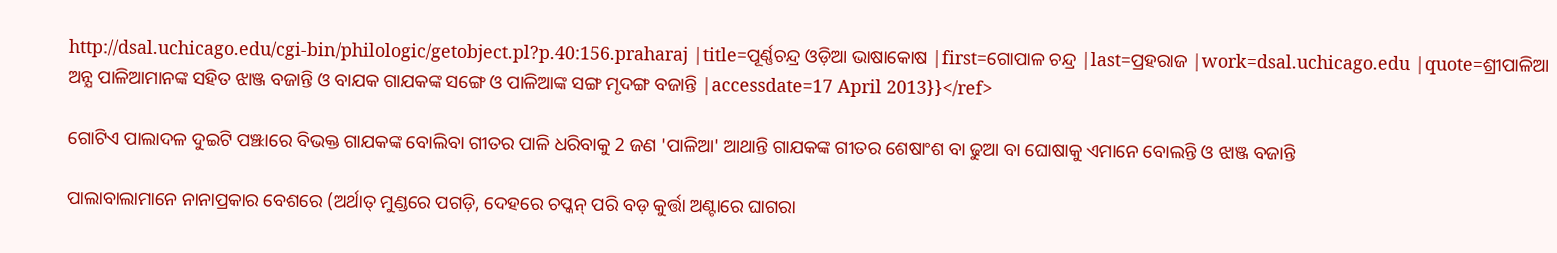http://dsal.uchicago.edu/cgi-bin/philologic/getobject.pl?p.40:156.praharaj |title=ପୂର୍ଣ୍ଣଚନ୍ଦ୍ର ଓଡ଼ିଆ ଭାଷାକୋଷ |first=ଗୋପାଳ ଚନ୍ଦ୍ର |last=ପ୍ରହରାଜ |work=dsal.uchicago.edu |quote=ଶ୍ରୀପାଳିଆ ଅନ୍ଯ ପାଳିଆମାନଙ୍କ ସହିତ ଝାଞ୍ଜ ବଜାନ୍ତି ଓ ବାଯକ ଗାଯକଙ୍କ ସଙ୍ଗେ ଓ ପାଳିଆଙ୍କ ସଙ୍ଗ ମୃଦଙ୍ଗ ବଜାନ୍ତି |accessdate=17 April 2013}}</ref>

ଗୋଟିଏ ପାଲାଦଳ ଦୁଇଟି ପଞ୍ଝାରେ ବିଭକ୍ତ ଗାଯକଙ୍କ ବୋଲିବା ଗୀତର ପାଳି ଧରିବାକୁ 2 ଜଣ 'ପାଳିଆ' ଆଥାନ୍ତି ଗାଯକଙ୍କ ଗୀତର ଶେଷାଂଶ ବା ଢୁଆ ବା ଘୋଷାକୁ ଏମାନେ ବୋଲନ୍ତି ଓ ଝାଞ୍ଜ ବଜାନ୍ତି

ପାଲାବାଲାମାନେ ନାନାପ୍ରକାର ବେଶରେ (ଅର୍ଥାତ୍ ମୁଣ୍ଡରେ ପଗଡ଼ି, ଦେହରେ ଚପ୍କନ୍ ପରି ବଡ଼ କୁର୍ତ୍ତା ଅଣ୍ଟାରେ ଘାଗରା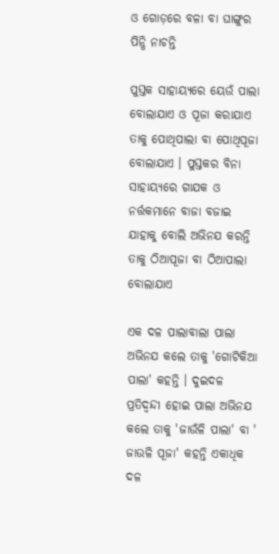ଓ ଗୋଡ଼ରେ ବଳା ବା ଘାଙ୍ଗୁର ପିନ୍ଧି ନାଚନ୍ତି

ପୁସ୍ତକ ସାହାୟ୍ଯରେ ୟେଉଁ ପାଲା ବୋଲାଯାଏ ଓ ପୂଜା କରାଯାଏ ତାକୁ ପୋଥିପାଲା ବା ପୋଥିପୂଜା ବୋଲାଯାଏ । ପୁସ୍ତକର ବିନା ସାହାୟ୍ଯରେ ଗାଯକ ଓ ନର୍ତ୍ତକମାନେ ବାଜା ବଜାଇ ଯାହାକୁ ବୋଲି ଅଭିନଯ କରନ୍ତି ତାକୁ ଠିଆପୂଜା ବା ଠିଆପାଲା ବୋଲାଯାଏ

ଏକ ଦଳ ପାଲାବାଲା ପାଲା ଅଭିନଯ କଲେ ତାକୁ 'ଗୋଟିକିଆ ପାଲା' କହନ୍ତି । ଦୁଇଦଳ ପ୍ରତିଦ୍ବନ୍ଦୀ ହୋଇ ପାଲା ଅଭିନଯ କଲେ ତାକୁ 'ଜାଉଁଳି ପାଲା' ବା ' ଜାଉଳି ପୂଜା' କହନ୍ତି ଏକାଧିକ ଦଳ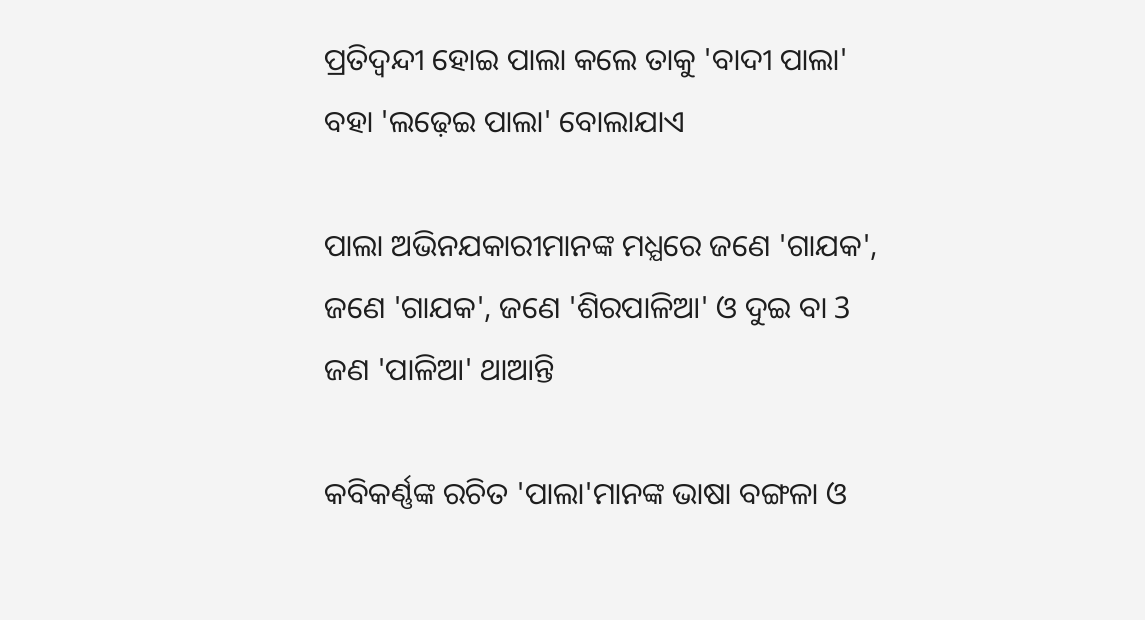ପ୍ରତିଦ୍ଵନ୍ଦୀ ହୋଇ ପାଲା କଲେ ତାକୁ 'ବାଦୀ ପାଲା' ବହା 'ଲଢ଼େଇ ପାଲା' ବୋଲାଯାଏ

ପାଲା ଅଭିନଯକାରୀମାନଙ୍କ ମଧ୍ଯରେ ଜଣେ 'ଗାଯକ', ଜଣେ 'ଗାଯକ', ଜଣେ 'ଶିରପାଳିଆ' ଓ ଦୁଇ ବା 3 ଜଣ 'ପାଳିଆ' ଥାଆନ୍ତି

କବିକର୍ଣ୍ଣଙ୍କ ରଚିତ 'ପାଲା'ମାନଙ୍କ ଭାଷା ବଙ୍ଗଳା ଓ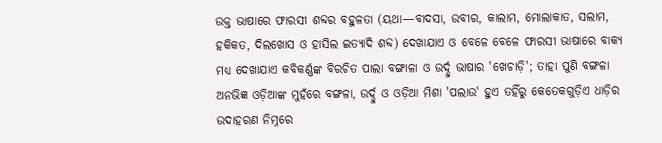ଉକ୍ତ ଭାଷାରେ ଫାରସୀ ଶବ୍ଦର ବହୁଳତା (ୟଥା—ବାଦସା, ଉବୀର, କାଲାମ, ମୋଲାକାତ, ସଲାମ, ହକିକତ, ଦିଲଖୋସ ଓ ହାସିଲ ଇତ୍ଯାଦି ଶବ୍ଦ) ଦେଖାଯାଏ ଓ ବେଳେ ବେଳେ ଫାରସୀ ଭାଷାରେ ବାକ୍ଯ ମଧ୍ଯ ଦେଖାଯାଏ କବିକର୍ଣ୍ଣଙ୍କ ବିରଚିତ ପାଲା ବଙ୍ଗାଳା ଓ ଉର୍ଦ୍ଦୁ ଭାଷାର 'ଖେଚାଡ଼ି'; ତାହା ପୁଣି ବଙ୍ଗଳା ଅନଭିଜ୍ଞ ଓଡ଼ିଆଙ୍କ ମୁହଁରେ ବଙ୍ଗଳା, ଉର୍ଦ୍ଦୁ ଓ ଓଡ଼ିଆ ମିଶା 'ପଲାଉ' ହୁଏ ତହିଁରୁ କେତେକଗୁଡ଼ିଏ ଧାଡ଼ିର ଉଦାହରଣ ନିମ୍ନରେ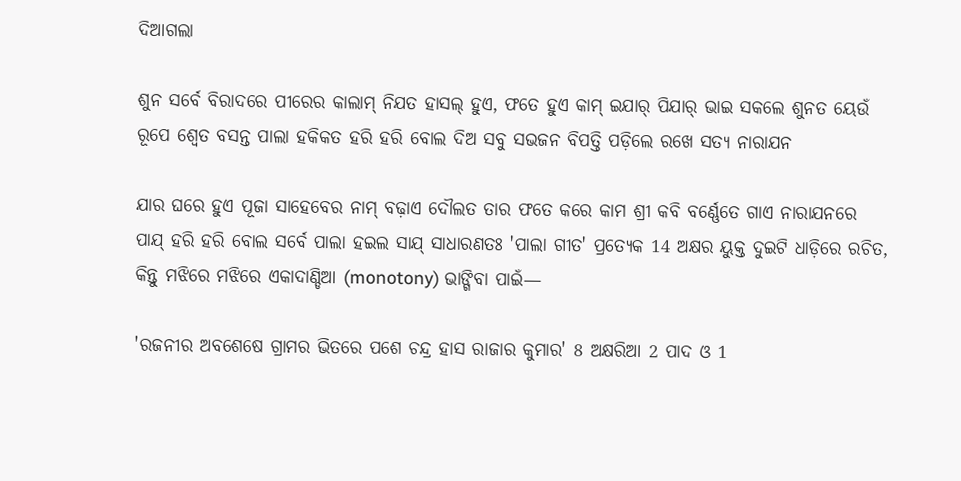ଦିଆଗଲା

ଶୁନ ସର୍ବେ ବିରାଦରେ ପୀରେର କାଲାମ୍ ନିଯତ ହାସଲ୍ ହୁଏ, ଫତେ ହୁଏ କାମ୍ ଇଯାର୍ ପିଯାର୍ ଭାଇ ସକଲେ ଶୁନତ ୟେଉଁ ରୂପେ ଶ୍ବେତ ବସନ୍ତ ପାଲା ହକିକତ ହରି ହରି ବୋଲ ଦିଅ ସବୁ ସଭଜନ ବିପତ୍ତି ପଡ଼ିଲେ ରଖେ ସତ୍ୟ ନାରାଯନ

ଯାର ଘରେ ହୁଏ ପୂଜା ସାହେବେର ନାମ୍ ବଢ଼ାଏ ଦୌଲତ ତାର ଫତେ କରେ କାମ ଶ୍ରୀ କବି ବର୍ଣ୍ଣେତେ ଗାଏ ନାରାଯନରେ ପାଯ୍ ହରି ହରି ବୋଲ ସର୍ବେ ପାଲା ହଇଲ ସାଯ୍ ସାଧାରଣତଃ 'ପାଲା ଗୀତ' ପ୍ରତ୍ୟେକ 14 ଅକ୍ଷର ୟୁକ୍ତ ଦୁଇଟି ଧାଡ଼ିରେ ରଚିତ, କିନ୍ତୁ ମଝିରେ ମଝିରେ ଏକାଦାଣ୍ଡିଆ (monotony) ଭାଙ୍ଗିବା ପାଇଁ—

'ରଜନୀର ଅବଶେଷେ ଗ୍ରାମର ଭିତରେ ପଶେ ଚନ୍ଦ୍ର ହାସ ରାଜାର କୁମାର' 8 ଅକ୍ଷରିଆ 2 ପାଦ ଓ 1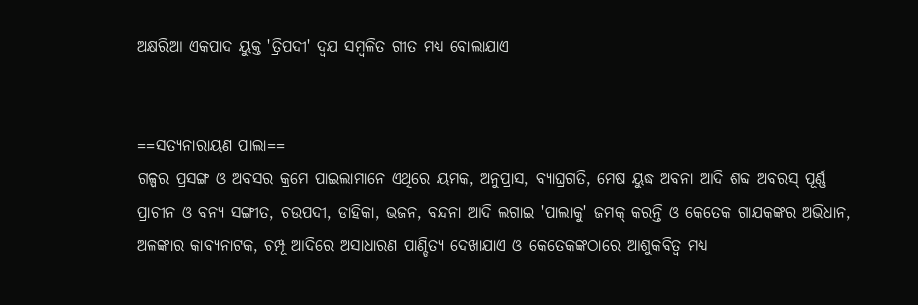ଅକ୍ଷରିଆ ଏକପାଦ ୟୁକ୍ତ 'ତ୍ରିପଦୀ' ଦ୍ବଯ ସମ୍ବଳିତ ଗୀତ ମଧ୍ଯ ବୋଲାଯାଏ


==ସତ୍ୟନାରାୟଣ ପାଲା==
ଗଳ୍ପର ପ୍ରସଙ୍ଗ ଓ ଅବସର କ୍ରମେ ପାଇଲାମାନେ ଏଥିରେ ୟମକ, ଅନୁପ୍ରାସ, ବ୍ଯାଘ୍ରଗତି, ମେଷ ୟୁଦ୍ଧ ଅବନା ଆଦି ଶବ୍ଦ ଅବରସ୍ ପୂର୍ଣ୍ଣ ପ୍ରାଚୀନ ଓ ବନ୍ଯ ସଙ୍ଗୀତ, ଚଉପଦୀ, ଡାହିକା, ଭଜନ, ବନ୍ଦନା ଆଦି ଲଗାଇ 'ପାଲାକୁ' ଜମକ୍ କରନ୍ତି ଓ କେତେକ ଗାଯକଙ୍କର ଅଭିଧାନ, ଅଳଙ୍କାର କାବ୍ଯନାଟକ, ଚମ୍ପୂ ଆଦିରେ ଅସାଧାରଣ ପାଣ୍ଡିତ୍ୟ ଦେଖାଯାଏ ଓ କେତେକଙ୍କଠାରେ ଆଶୁକବିତ୍ଵ ମଧ୍ଯ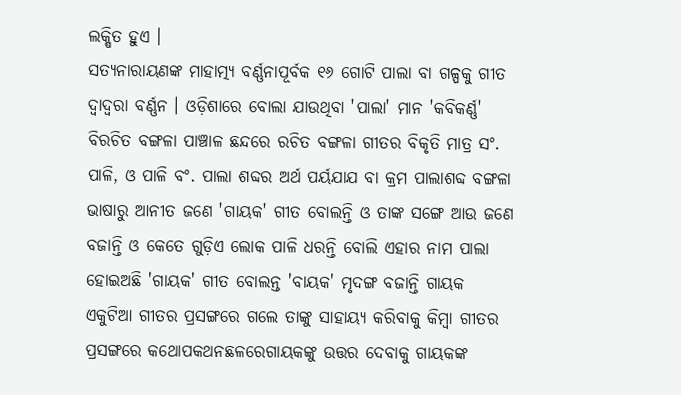ଲକ୍ଷିତ ହୁଏ ।
ସତ୍ୟନାରାୟଣଙ୍କ ମାହାତ୍ମ୍ୟ ବର୍ଣ୍ଣନାପୂର୍ବକ ୧୬ ଗୋଟି ପାଲା ବା ଗଳ୍ପକୁ ଗୀତ ଦ୍ବାଦ୍ୱରା ବର୍ଣ୍ଣନ । ଓଡ଼ିଶାରେ ବୋଲା ଯାଉଥିବା 'ପାଲା' ମାନ 'କବିକର୍ଣ୍ଣ' ବିରଚିତ ବଙ୍ଗଳା ପାଞ୍ଚାଳ ଛନ୍ଦରେ ରଚିତ ବଙ୍ଗଳା ଗୀତର ବିକୃତି ମାତ୍ର ସଂ. ପାଳି, ଓ ପାଳି ବଂ. ପାଲା ଶବ୍ଦର ଅର୍ଥ ପର୍ୟଯାଯ ବା କ୍ରମ ପାଲାଶବ୍ଦ ବଙ୍ଗଳା ଭାଷାରୁ ଆନୀତ ଜଣେ 'ଗାୟକ' ଗୀତ ବୋଲନ୍ତି ଓ ତାଙ୍କ ସଙ୍ଗେ ଆଉ ଜଣେ ବଜାନ୍ତି ଓ କେତେ ଗୁଡ଼ିଏ ଲୋକ ପାଳି ଧରନ୍ତି ବୋଲି ଏହାର ନାମ ପାଲା ହୋଇଅଛି 'ଗାୟକ' ଗୀତ ବୋଲନ୍ତ 'ବାୟକ' ମୃଦଙ୍ଗ ବଜାନ୍ତି ଗାୟକ ଏକୁଟିଆ ଗୀତର ପ୍ରସଙ୍ଗରେ ଗଲେ ତାଙ୍କୁ ସାହାୟ୍ୟ କରିବାକୁ କିମ୍ବା ଗୀତର ପ୍ରସଙ୍ଗରେ କଥୋପକଥନଛଳରେଗାୟକଙ୍କୁ ଉତ୍ତର ଦେବାକୁ ଗାୟକଙ୍କ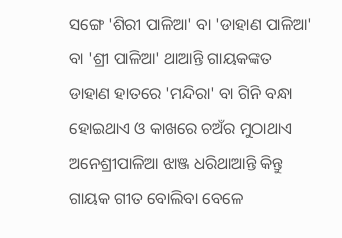ସଙ୍ଗେ 'ଶିରୀ ପାଳିଆ' ବା 'ଡାହାଣ ପାଳିଆ' ବା 'ଶ୍ରୀ ପାଳିଆ' ଥାଆନ୍ତି ଗାୟକଙ୍କତ ଡାହାଣ ହାତରେ 'ମନ୍ଦିରା' ବା ଗିନି ବନ୍ଧା ହୋଇଥାଏ ଓ କାଖରେ ଚଅଁର ମୁଠାଥାଏ ଅନେଶ୍ରୀପାଳିଆ ଝାଞ୍ଜ ଧରିଥାଆନ୍ତି କିନ୍ତୁ ଗାୟକ ଗୀତ ବୋଲିବା ବେଳେ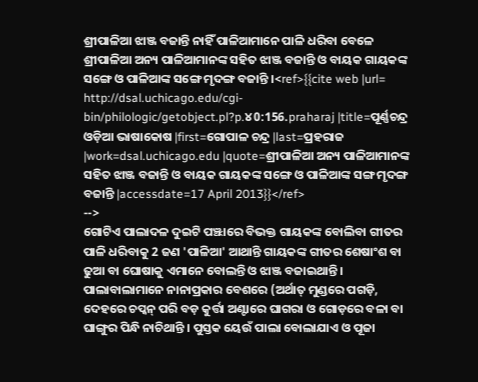ଶ୍ରୀପାଳିଆ ଝାଞ୍ଜ ବଜାନ୍ତି ନାହିଁ ପାଳିଆମାନେ ପାଳି ଧରିବା ବେଳେ ଶ୍ରୀପାଳିଆ ଅନ୍ୟ ପାଳିଆମାନଙ୍କ ସହିତ ଝାଞ୍ଜ ବଜାନ୍ତି ଓ ବାୟକ ଗାୟକଙ୍କ ସଙ୍ଗେ ଓ ପାଳିଆଙ୍କ ସଙ୍ଗେ ମୃଦଙ୍ଗ ବଜାନ୍ତି ।<ref>{{cite web |url= http://dsal.uchicago.edu/cgi-bin/philologic/getobject.pl?p.୪0:156.praharaj |title=ପୂର୍ଣ୍ଣଚନ୍ଦ୍ର ଓଡ଼ିଆ ଭାଷାକୋଷ |first=ଗୋପାଳ ଚନ୍ଦ୍ର |last=ପ୍ରହରାଜ |work=dsal.uchicago.edu |quote=ଶ୍ରୀପାଳିଆ ଅନ୍ୟ ପାଳିଆମାନଙ୍କ ସହିତ ଝାଞ୍ଜ ବଜାନ୍ତି ଓ ବାୟକ ଗାୟକଙ୍କ ସଙ୍ଗେ ଓ ପାଳିଆଙ୍କ ସଙ୍ଗ ମୃଦଙ୍ଗ ବଜାନ୍ତି |accessdate=17 April 2013}}</ref>
-->
ଗୋଟିଏ ପାଲାଦଳ ଦୁଇଟି ପଞ୍ଝାରେ ବିଭକ୍ତ ଗାୟକଙ୍କ ବୋଲିବା ଗୀତର ପାଳି ଧରିବାକୁ 2 ଜଣ 'ପାଳିଆ' ଆଥାନ୍ତି ଗାୟକଙ୍କ ଗୀତର ଶେଷାଂଶ ବା ଢୁଆ ବା ଘୋଷାକୁ ଏମାନେ ବୋଲନ୍ତି ଓ ଝାଞ୍ଜ ବଜାଇଥାନ୍ତି । ପାଲାବାଲାମାନେ ନାନାପ୍ରକାର ବେଶରେ (ଅର୍ଥାତ୍ ମୁଣ୍ଡରେ ପଗଡ଼ି, ଦେହରେ ଚପ୍କନ୍ ପରି ବଡ଼ କୁର୍ତ୍ତା ଅଣ୍ଟାରେ ଘାଗରା ଓ ଗୋଡ଼ରେ ବଳା ବା ଘାଙ୍ଗୁର ପିନ୍ଧି ନାଚିଥାନ୍ତି । ପୁସ୍ତକ ୟେଉଁ ପାଲା ବୋଲାଯାଏ ଓ ପୂଜା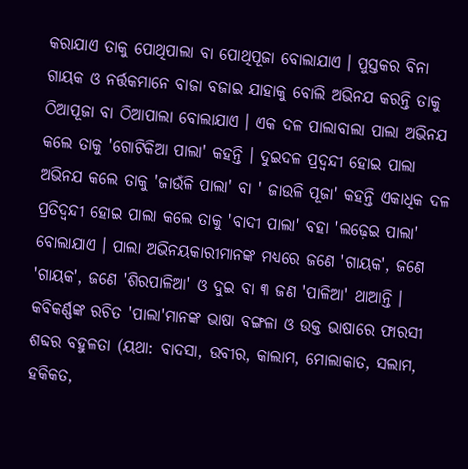କରାଯାଏ ତାକୁ ପୋଥିପାଲା ବା ପୋଥିପୂଜା ବୋଲାଯାଏ । ପୁସ୍ତକର ବିନା ଗାୟକ ଓ ନର୍ତ୍ତକମାନେ ବାଜା ବଜାଇ ଯାହାକୁ ବୋଲି ଅଭିନଯ କରନ୍ତି ତାକୁ ଠିଆପୂଜା ବା ଠିଆପାଲା ବୋଲାଯାଏ । ଏକ ଦଳ ପାଲାବାଲା ପାଲା ଅଭିନଯ କଲେ ତାକୁ 'ଗୋଟିକିଆ ପାଲା' କହନ୍ତି । ଦୁଇଦଳ ପ୍ରଦ୍ୱନ୍ଦୀ ହୋଇ ପାଲା ଅଭିନଯ କଲେ ତାକୁ 'ଜାଉଁଳି ପାଲା' ବା ' ଜାଉଳି ପୂଜା' କହନ୍ତି ଏକାଧିକ ଦଳ ପ୍ରତିଦ୍ଵନ୍ଦୀ ହୋଇ ପାଲା କଲେ ତାକୁ 'ବାଦୀ ପାଲା' ବହା 'ଲଢ଼େଇ ପାଲା' ବୋଲାଯାଏ । ପାଲା ଅଭିନୟକାରୀମାନଙ୍କ ମଧ୍ୟରେ ଜଣେ 'ଗାୟକ', ଜଣେ 'ଗାୟକ', ଜଣେ 'ଶିରପାଳିଆ' ଓ ଦୁଇ ବା ୩ ଜଣ 'ପାଳିଆ' ଥାଆନ୍ତି । କବିକର୍ଣ୍ଣଙ୍କ ରଚିତ 'ପାଲା'ମାନଙ୍କ ଭାଷା ବଙ୍ଗଳା ଓ ଉକ୍ତ ଭାଷାରେ ଫାରସୀ ଶବ୍ଦର ବହୁଳତା (ୟଥା: ବାଦସା, ଉବୀର, କାଲାମ, ମୋଲାକାତ, ସଲାମ, ହକିକତ,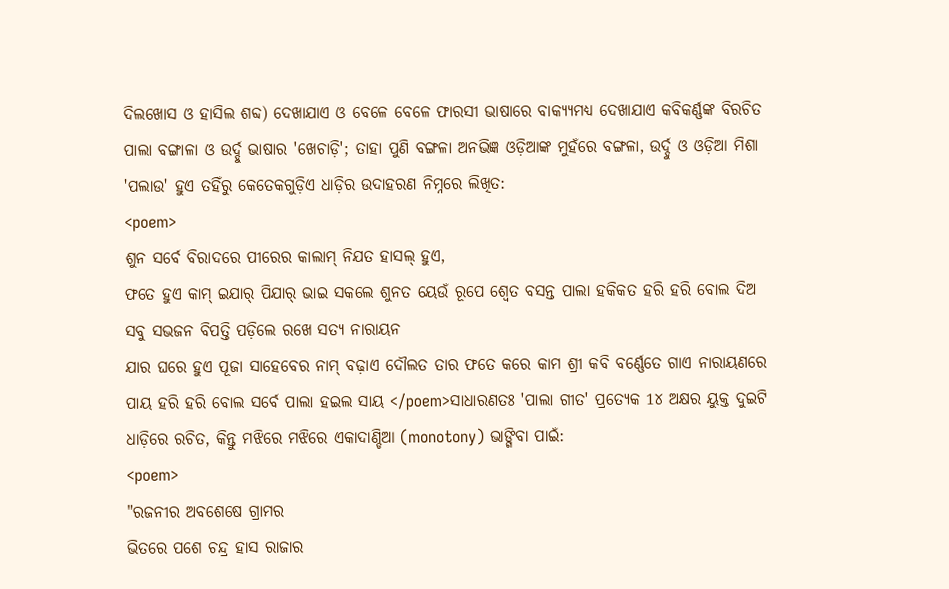ଦିଲଖୋସ ଓ ହାସିଲ ଶବ୍ଦ) ଦେଖାଯାଏ ଓ ବେଳେ ବେଳେ ଫାରସୀ ଭାଷାରେ ବାକ୍ଯ୍ୟମଧ୍ୟ ଦେଖାଯାଏ କବିକର୍ଣ୍ଣଙ୍କ ବିରଚିତ ପାଲା ବଙ୍ଗାଳା ଓ ଉର୍ଦ୍ଦୁ ଭାଷାର 'ଖେଚାଡ଼ି'; ତାହା ପୁଣି ବଙ୍ଗଳା ଅନଭିଜ୍ଞ ଓଡ଼ିଆଙ୍କ ମୁହଁରେ ବଙ୍ଗଳା, ଉର୍ଦ୍ଦୁ ଓ ଓଡ଼ିଆ ମିଶା 'ପଲାଉ' ହୁଏ ତହିଁରୁ କେତେକଗୁଡ଼ିଏ ଧାଡ଼ିର ଉଦାହରଣ ନିମ୍ନରେ ଲିଖିତ:
<poem>
ଶୁନ ସର୍ବେ ବିରାଦରେ ପୀରେର କାଲାମ୍ ନିଯତ ହାସଲ୍ ହୁଏ,
ଫତେ ହୁଏ କାମ୍ ଇଯାର୍ ପିଯାର୍ ଭାଇ ସକଲେ ଶୁନତ ୟେଉଁ ରୂପେ ଶ୍ୱେତ ବସନ୍ତ ପାଲା ହକିକତ ହରି ହରି ବୋଲ ଦିଅ ସବୁ ସଭଜନ ବିପତ୍ତି ପଡ଼ିଲେ ରଖେ ସତ୍ୟ ନାରାୟନ
ଯାର ଘରେ ହୁଏ ପୂଜା ସାହେବେର ନାମ୍ ବଢ଼ାଏ ଦୌଲତ ତାର ଫତେ କରେ କାମ ଶ୍ରୀ କବି ବର୍ଣ୍ଣେତେ ଗାଏ ନାରାୟଣରେ ପାୟ ହରି ହରି ବୋଲ ସର୍ବେ ପାଲା ହଇଲ ସାୟ </poem>ସାଧାରଣତଃ 'ପାଲା ଗୀତ' ପ୍ରତ୍ୟେକ 1୪ ଅକ୍ଷର ୟୁକ୍ତ ଦୁଇଟି ଧାଡ଼ିରେ ରଚିତ, କିନ୍ତୁ ମଝିରେ ମଝିରେ ଏକାଦାଣ୍ଡିଆ (monotony) ଭାଙ୍ଗିବା ପାଇଁ:
<poem>
"ରଜନୀର ଅବଶେଷେ ଗ୍ରାମର
ଭିତରେ ପଶେ ଚନ୍ଦ୍ର ହାସ ରାଜାର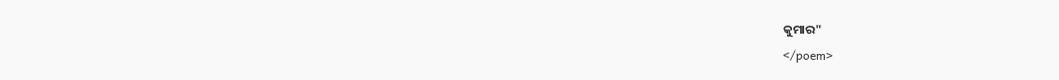କୁମାର"
</poem>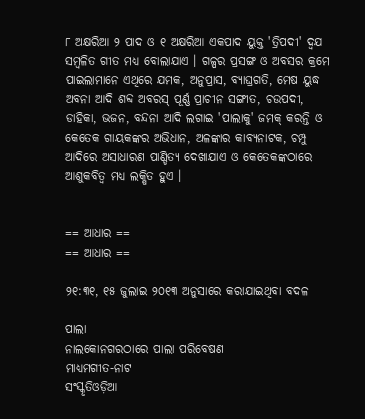୮ ଅକ୍ଷରିଆ ୨ ପାଦ ଓ ୧ ଅକ୍ଷରିଆ ଏକପାଦ ୟୁକ୍ତ 'ତ୍ରିପଦୀ' ଦ୍ୱଯ ସମ୍ବଳିତ ଗୀତ ମଧ୍ୟ ବୋଲାଯାଏ । ଗଳ୍ପର ପ୍ରସଙ୍ଗ ଓ ଅବସର କ୍ରମେ ପାଇଲାମାନେ ଏଥିରେ ଯମକ, ଅନୁପ୍ରାସ, ବ୍ୟାଘ୍ରଗତି, ମେଷ ୟୁଦ୍ଧ ଅବନା ଆଦି ଶବ୍ଦ ଅବରସ୍ ପୂର୍ଣ୍ଣ ପ୍ରାଚୀନ ସଙ୍ଗୀତ, ଚଉପଦୀ, ଡାହିକା, ଭଜନ, ବନ୍ଦନା ଆଦି ଲଗାଇ 'ପାଲାକୁ' ଜମକ୍ କରନ୍ତି ଓ କେତେକ ଗାୟକଙ୍କର ଅଭିଧାନ, ଅଳଙ୍କାର କାବ୍ୟନାଟକ, ଚମ୍ପୁ ଆଦିରେ ଅସାଧାରଣ ପାଣ୍ଡିତ୍ୟ ଦେଖାଯାଏ ଓ କେତେକଙ୍କଠାରେ ଆଶୁକବିତ୍ଵ ମଧ୍ୟ ଲକ୍ଷିତ ହୁଏ ।


== ଆଧାର ==
== ଆଧାର ==

୨୧:୩୧, ୧୫ ଜୁଲାଇ ୨୦୧୩ ଅନୁସାରେ କରାଯାଇଥିବା ବଦଳ

ପାଲା
ନାଲକୋନଗରଠାରେ ପାଲା ପରିବେଷଣ
ମାଧ୍ୟମଗୀତ-ନାଟ
ସଂସ୍କୃତିଓଡ଼ିଆ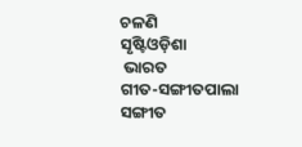ଚଳଣି
ସୃଷ୍ଟିଓଡ଼ିଶା
 ଭାରତ
ଗୀତ-ସଙ୍ଗୀତପାଲା ସଙ୍ଗୀତ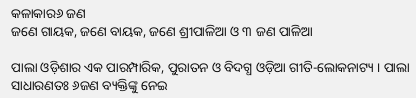କଳାକାର୬ ଜଣ
ଜଣେ ଗାୟକ, ଜଣେ ବାୟକ, ଜଣେ ଶ୍ରୀପାଳିଆ ଓ ୩ ଜଣ ପାଳିଆ

ପାଲା ଓଡ଼ିଶାର ଏକ ପାରମ୍ପାରିକ, ପୁରାତନ ଓ ବିଦଗ୍ଧ ଓଡ଼ିଆ ଗୀତି-ଲୋକନାଟ୍ୟ । ପାଲା ସାଧାରଣତଃ ୬ଜଣ ବ୍ୟକ୍ତିଙ୍କୁ ନେଇ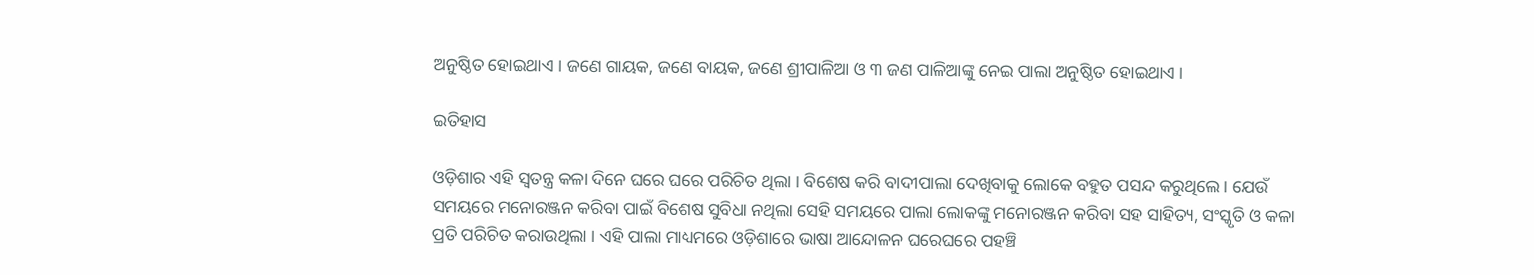ଅନୁଷ୍ଠିତ ହୋଇଥାଏ । ଜଣେ ଗାୟକ, ଜଣେ ବାୟକ, ଜଣେ ଶ୍ରୀପାଳିଆ ଓ ୩ ଜଣ ପାଳିଆଙ୍କୁ ନେଇ ପାଲା ଅନୁଷ୍ଠିତ ହୋଇଥାଏ ।

ଇତିହାସ

ଓଡ଼ିଶାର ଏହି ସ୍ୱତନ୍ତ୍ର କଳା ଦିନେ ଘରେ ଘରେ ପରିଚିତ ଥିଲା । ବିଶେଷ କରି ବାଦୀପାଲା ଦେଖିବାକୁ ଲୋକେ ବହୁତ ପସନ୍ଦ କରୁଥିଲେ । ଯେଉଁ ସମୟରେ ମନୋରଞ୍ଜନ କରିବା ପାଇଁ ବିଶେଷ ସୁବିଧା ନଥିଲା ସେହି ସମୟରେ ପାଲା ଲୋକଙ୍କୁ ମନୋରଞ୍ଜନ କରିବା ସହ ସାହିତ୍ୟ, ସଂସ୍କୃତି ଓ କଳା ପ୍ରତି ପରିଚିତ କରାଉଥିଲା । ଏହି ପାଲା ମାଧ୍ୟମରେ ଓଡ଼ିଶାରେ ଭାଷା ଆନ୍ଦୋଳନ ଘରେଘରେ ପହଞ୍ଚି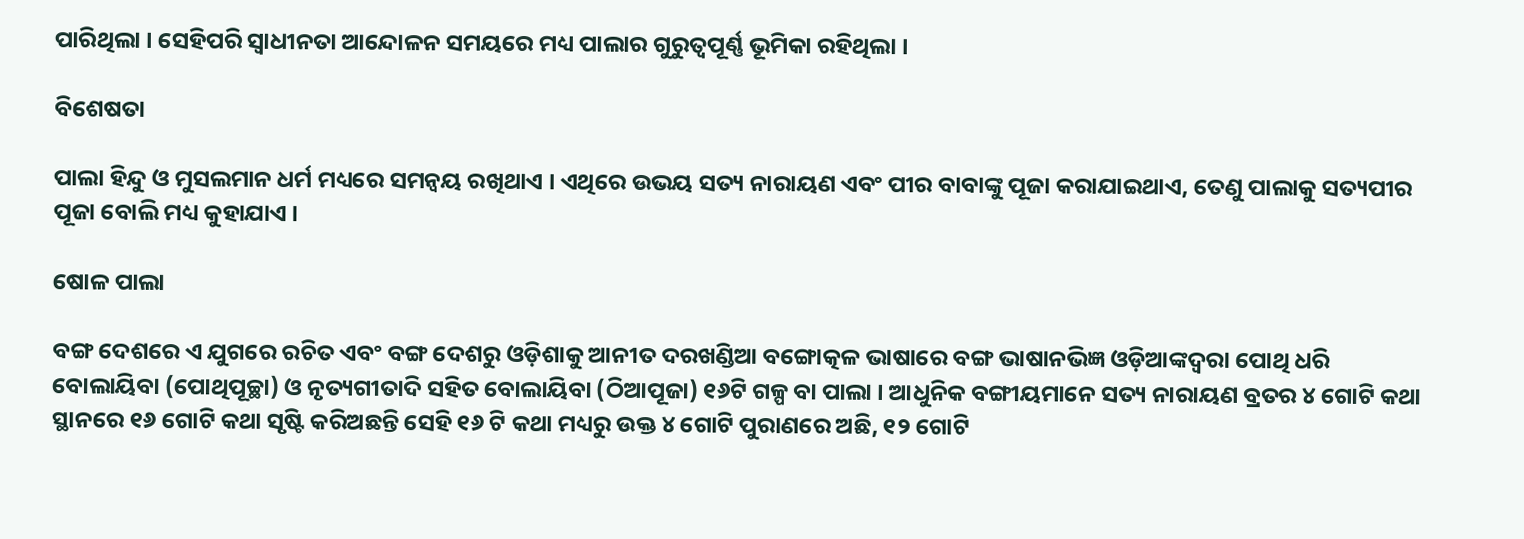ପାରିଥିଲା । ସେହିପରି ସ୍ୱାଧୀନତା ଆନ୍ଦୋଳନ ସମୟରେ ମଧ୍ୟ ପାଲାର ଗୁରୁତ୍ୱପୂର୍ଣ୍ଣ ଭୂମିକା ରହିଥିଲା ।

ବିଶେଷତା

ପାଲା ହିନ୍ଦୁ ଓ ମୁସଲମାନ ଧର୍ମ ମଧ୍ୟରେ ସମନ୍ୱୟ ରଖିଥାଏ । ଏଥିରେ ଉଭୟ ସତ୍ୟ ନାରାୟଣ ଏବଂ ପୀର ବାବାଙ୍କୁ ପୂଜା କରାଯାଇଥାଏ, ତେଣୁ ପାଲାକୁ ସତ୍ୟପୀର ପୂଜା ବୋଲି ମଧ୍ୟ କୁହାଯାଏ ।

ଷୋଳ ପାଲା

ବଙ୍ଗ ଦେଶରେ ଏ ଯୁଗରେ ରଚିତ ଏବଂ ବଙ୍ଗ ଦେଶରୁ ଓଡ଼ିଶାକୁ ଆନୀତ ଦରଖଣ୍ଡିଆ ବଙ୍ଗୋତ୍କଳ ଭାଷାରେ ବଙ୍ଗ ଭାଷାନଭିଜ୍ଞ ଓଡ଼ିଆଙ୍କଦ୍ୱରା ପୋଥି ଧରି ବୋଲାୟିବା (ପୋଥିପୂଚ୍ଛା) ଓ ନୃତ୍ୟଗୀତାଦି ସହିତ ବୋଲାୟିବା (ଠିଆପୂଜା) ୧୬ଟି ଗଳ୍ପ ବା ପାଲା । ଆଧୁନିକ ବଙ୍ଗୀୟମାନେ ସତ୍ୟ ନାରାୟଣ ବ୍ରତର ୪ ଗୋଟି କଥା ସ୍ଥାନରେ ୧୬ ଗୋଟି କଥା ସୃଷ୍ଟି କରିଅଛନ୍ତି ସେହି ୧୬ ଟି କଥା ମଧ୍ୟରୁ ଉକ୍ତ ୪ ଗୋଟି ପୁରାଣରେ ଅଛି, ୧୨ ଗୋଟି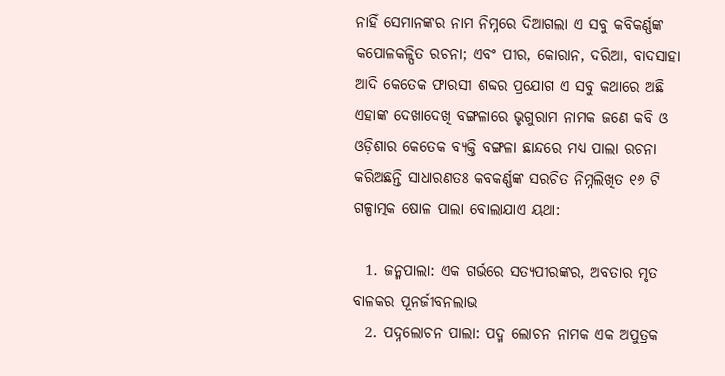ନାହିଁ ସେମାନଙ୍କର ନାମ ନିମ୍ନରେ ଦିଆଗଲା ଏ ସବୁ କବିକର୍ଣ୍ଣଙ୍କ କପୋଳକଳ୍ପିତ ରଚନା; ଏବଂ ପୀର, କୋରାନ, ଦରିଆ, ବାଦସାହା ଆଦି କେତେକ ଫାରସୀ ଶବ୍ଦର ପ୍ରଯୋଗ ଏ ସବୁ କଥାରେ ଅଛି ଏହାଙ୍କ ଦେଖାଦେଖି ବଙ୍ଗଳାରେ ଭୃଗୁରାମ ନାମକ ଜଣେ କବି ଓ ଓଡ଼ିଶାର କେତେକ ବ୍ୟକ୍ତି ବଙ୍ଗଳା ଛାନ୍ଦରେ ମଧ୍ୟ ପାଲା ରଚନା କରିଅଛନ୍ତି ସାଧାରଣତଃ କବକର୍ଣ୍ଣଙ୍କ ସରଚିତ ନିମ୍ନଲିଖିତ ୧୬ ଟି ଗଳ୍ପାତ୍ମକ ଷୋଳ ପାଲା ବୋଲାଯାଏ ୟଥା:

  1. ଜନ୍ମପାଲା: ଏକ ଗର୍ଭରେ ସତ୍ୟପୀରଙ୍କର, ଅବତାର ମୃତ ବାଳକର ପୂନର୍ଜୀବନଲାଭ
  2. ପଦ୍ନଲୋଚନ ପାଲା: ପଦ୍ମ ଲୋଚନ ନାମକ ଏକ ଅପୁତ୍ରକ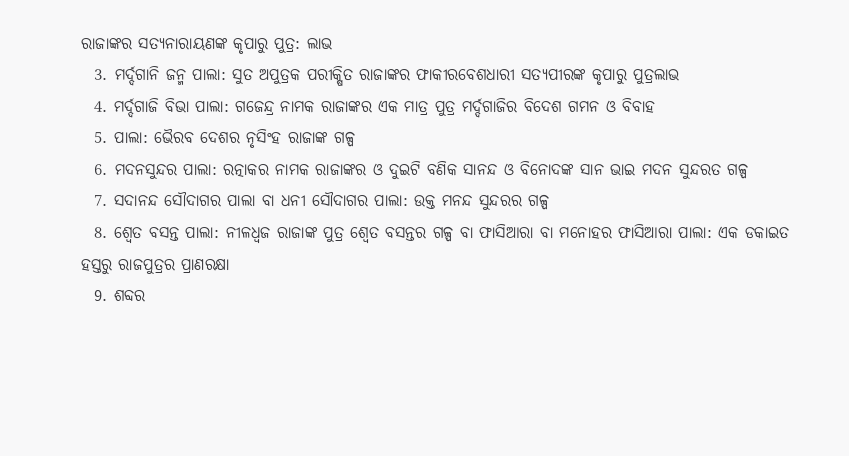ରାଜାଙ୍କର ସତ୍ୟନାରାୟଣଙ୍କ କୃପାରୁ ପୁତ୍ର: ଲାଭ
  3. ମର୍ଦ୍ଦଗାନି ଜନ୍ମ ପାଲା: ସୁତ ଅପୁତ୍ରକ ପରୀକ୍ଷିତ ରାଜାଙ୍କର ଫାକୀରବେଶଧାରୀ ସତ୍ୟପୀରଙ୍କ କୃପାରୁ ପୁତ୍ରଲାଭ
  4. ମର୍ଦ୍ଦଗାଜି ବିଭା ପାଲା: ଗଜେନ୍ଦ୍ର ନାମକ ରାଜାଙ୍କର ଏକ ମାତ୍ର ପୁତ୍ର ମର୍ଦ୍ଦଗାଜିର ବିଦେଶ ଗମନ ଓ ବିବାହ
  5. ପାଲା: ଭୈରବ ଦେଶର ନୃସିଂହ ରାଜାଙ୍କ ଗଳ୍ପ
  6. ମଦନସୁନ୍ଦର ପାଲା: ରତ୍ନାକର ନାମକ ରାଜାଙ୍କର ଓ ଦୁଇଟି ବଣିକ ସାନନ୍ଦ ଓ ବିନୋଦଙ୍କ ସାନ ଭାଇ ମଦନ ସୁନ୍ଦରତ ଗଳ୍ପ
  7. ସଦାନନ୍ଦ ସୌଦାଗର ପାଲା ବା ଧନୀ ସୌଦାଗର ପାଲା: ଉକ୍ତ ମନନ୍ଦ ସୁନ୍ଦରର ଗଳ୍ପ
  8. ଶ୍ୱେତ ବସନ୍ତ ପାଲା: ନୀଳଧ୍ବଜ ରାଜାଙ୍କ ପୁତ୍ର ଶ୍ୱେତ ବସନ୍ତର ଗଳ୍ପ ବା ଫାସିଆରା ବା ମନୋହର ଫାସିଆରା ପାଲା: ଏକ ଡକାଇତ ହସ୍ତରୁ ରାଜପୁତ୍ରର ପ୍ରାଣରକ୍ଷା
  9. ଶବ୍ଦର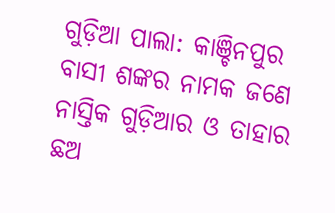ଗୁଡ଼ିଆ ପାଲା: କାଞ୍ଚିନପୁର ବାସୀ ଶଙ୍କର ନାମକ ଜଣେ ନାସ୍ତିକ ଗୁଡ଼ିଆର ଓ ତାହାର ଛଅ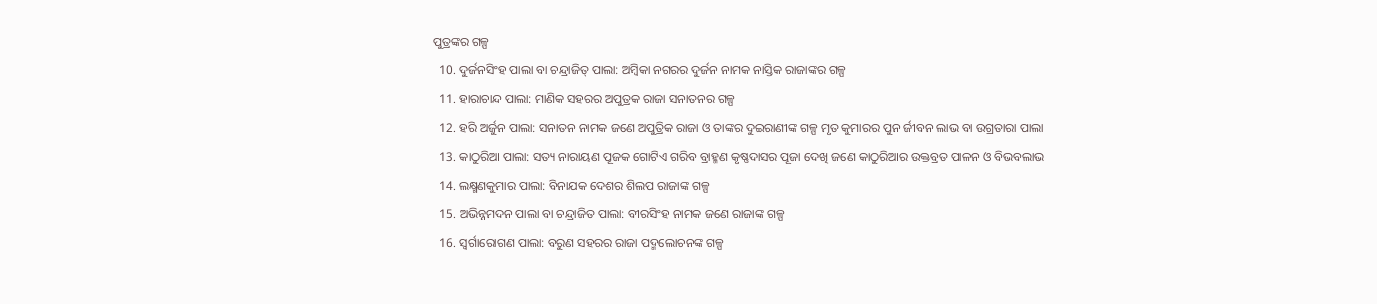ପୁତ୍ରଙ୍କର ଗଳ୍ପ
  10. ଦୁର୍ଜନସିଂହ ପାଲା ବା ଚନ୍ଦ୍ରାଜିତ୍ ପାଲା: ଅମ୍ବିକା ନଗରର ଦୁର୍ଜନ ନାମକ ନାସ୍ତିକ ରାଜାଙ୍କର ଗଳ୍ପ
  11. ହାରାଚାନ୍ଦ ପାଲା: ମାଣିକ ସହରର ଅପୁତ୍ରକ ରାଜା ସନାତନର ଗଳ୍ପ
  12. ହରି ଅର୍ଜୁନ ପାଲା: ସନାତନ ନାମକ ଜଣେ ଅପୁତ୍ରିକ ରାଜା ଓ ତାଙ୍କର ଦୁଇରାଣୀଙ୍କ ଗଳ୍ପ ମୃତ କୁମାରର ପୁନ ର୍ଜୀବନ ଲାଭ ବା ଉଗ୍ରତାରା ପାଲା
  13. କାଠୁରିଆ ପାଲା: ସତ୍ୟ ନାରାୟଣ ପୂଜକ ଗୋଟିଏ ଗରିବ ବ୍ରାହ୍ମଣ କୃଷ୍ଣଦାସର ପୂଜା ଦେଖି ଜଣେ କାଠୁରିଆର ଉକ୍ତବ୍ରତ ପାଳନ ଓ ବିଭବଲାଭ
  14. ଲକ୍ଷ୍ମଣକୁମାର ପାଲା: ବିନାଯକ ଦେଶର ଶିଲପ ରାଜାଙ୍କ ଗଳ୍ପ
  15. ଅଭିନ୍ନମଦନ ପାଲା ବା ଚନ୍ଦ୍ରାଜିତ ପାଲା: ବୀରସିଂହ ନାମକ ଜଣେ ରାଜାଙ୍କ ଗଳ୍ପ
  16. ସ୍ଵର୍ଗାରୋଗଣ ପାଲା: ବରୁଣ ସହରର ରାଜା ପଦ୍ମଲୋଚନଙ୍କ ଗଳ୍ପ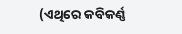(ଏଥିରେ କବିକର୍ଣ୍ଣ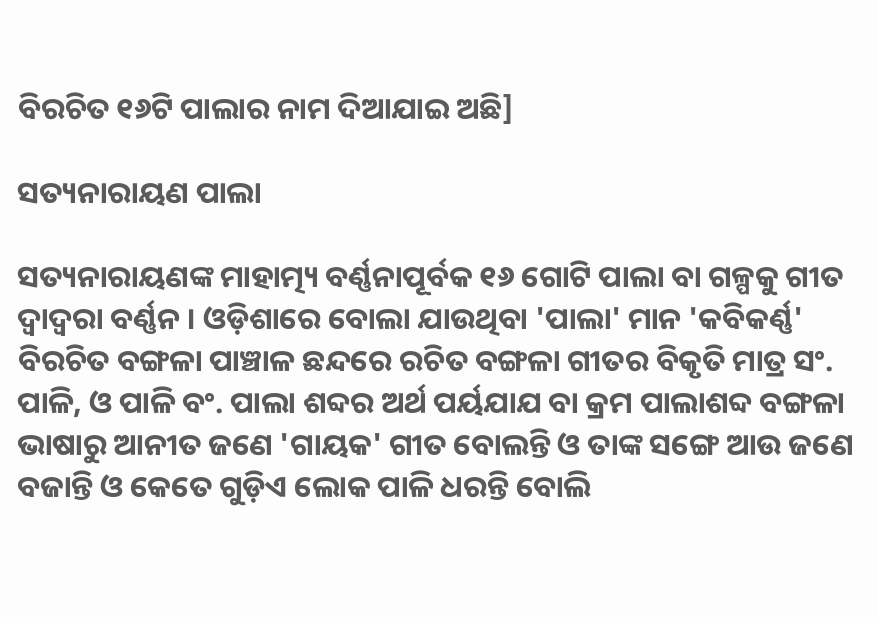ବିରଚିତ ୧୬ଟି ପାଲାର ନାମ ଦିଆଯାଇ ଅଛି]

ସତ୍ୟନାରାୟଣ ପାଲା

ସତ୍ୟନାରାୟଣଙ୍କ ମାହାତ୍ମ୍ୟ ବର୍ଣ୍ଣନାପୂର୍ବକ ୧୬ ଗୋଟି ପାଲା ବା ଗଳ୍ପକୁ ଗୀତ ଦ୍ବାଦ୍ୱରା ବର୍ଣ୍ଣନ । ଓଡ଼ିଶାରେ ବୋଲା ଯାଉଥିବା 'ପାଲା' ମାନ 'କବିକର୍ଣ୍ଣ' ବିରଚିତ ବଙ୍ଗଳା ପାଞ୍ଚାଳ ଛନ୍ଦରେ ରଚିତ ବଙ୍ଗଳା ଗୀତର ବିକୃତି ମାତ୍ର ସଂ. ପାଳି, ଓ ପାଳି ବଂ. ପାଲା ଶବ୍ଦର ଅର୍ଥ ପର୍ୟଯାଯ ବା କ୍ରମ ପାଲାଶବ୍ଦ ବଙ୍ଗଳା ଭାଷାରୁ ଆନୀତ ଜଣେ 'ଗାୟକ' ଗୀତ ବୋଲନ୍ତି ଓ ତାଙ୍କ ସଙ୍ଗେ ଆଉ ଜଣେ ବଜାନ୍ତି ଓ କେତେ ଗୁଡ଼ିଏ ଲୋକ ପାଳି ଧରନ୍ତି ବୋଲି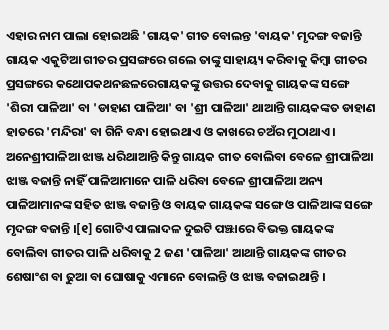ଏହାର ନାମ ପାଲା ହୋଇଅଛି 'ଗାୟକ' ଗୀତ ବୋଲନ୍ତ 'ବାୟକ' ମୃଦଙ୍ଗ ବଜାନ୍ତି ଗାୟକ ଏକୁଟିଆ ଗୀତର ପ୍ରସଙ୍ଗରେ ଗଲେ ତାଙ୍କୁ ସାହାୟ୍ୟ କରିବାକୁ କିମ୍ବା ଗୀତର ପ୍ରସଙ୍ଗରେ କଥୋପକଥନଛଳରେଗାୟକଙ୍କୁ ଉତ୍ତର ଦେବାକୁ ଗାୟକଙ୍କ ସଙ୍ଗେ 'ଶିରୀ ପାଳିଆ' ବା 'ଡାହାଣ ପାଳିଆ' ବା 'ଶ୍ରୀ ପାଳିଆ' ଥାଆନ୍ତି ଗାୟକଙ୍କତ ଡାହାଣ ହାତରେ 'ମନ୍ଦିରା' ବା ଗିନି ବନ୍ଧା ହୋଇଥାଏ ଓ କାଖରେ ଚଅଁର ମୁଠାଥାଏ । ଅନେଶ୍ରୀପାଳିଆ ଝାଞ୍ଜ ଧରିଥାଆନ୍ତି କିନ୍ତୁ ଗାୟକ ଗୀତ ବୋଲିବା ବେଳେ ଶ୍ରୀପାଳିଆ ଝାଞ୍ଜ ବଜାନ୍ତି ନାହିଁ ପାଳିଆମାନେ ପାଳି ଧରିବା ବେଳେ ଶ୍ରୀପାଳିଆ ଅନ୍ୟ ପାଳିଆମାନଙ୍କ ସହିତ ଝାଞ୍ଜ ବଜାନ୍ତି ଓ ବାୟକ ଗାୟକଙ୍କ ସଙ୍ଗେ ଓ ପାଳିଆଙ୍କ ସଙ୍ଗେ ମୃଦଙ୍ଗ ବଜାନ୍ତି ।[୧] ଗୋଟିଏ ପାଲାଦଳ ଦୁଇଟି ପଞ୍ଝାରେ ବିଭକ୍ତ ଗାୟକଙ୍କ ବୋଲିବା ଗୀତର ପାଳି ଧରିବାକୁ 2 ଜଣ 'ପାଳିଆ' ଆଥାନ୍ତି ଗାୟକଙ୍କ ଗୀତର ଶେଷାଂଶ ବା ଢୁଆ ବା ଘୋଷାକୁ ଏମାନେ ବୋଲନ୍ତି ଓ ଝାଞ୍ଜ ବଜାଇଥାନ୍ତି ।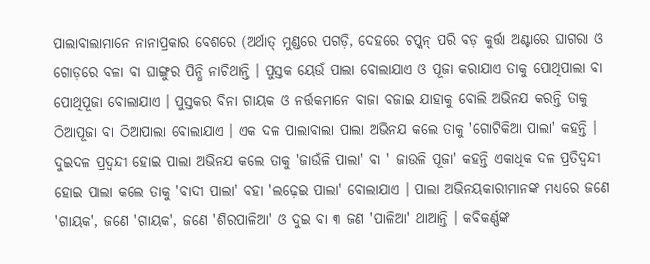ପାଲାବାଲାମାନେ ନାନାପ୍ରକାର ବେଶରେ (ଅର୍ଥାତ୍ ମୁଣ୍ଡରେ ପଗଡ଼ି, ଦେହରେ ଚପ୍କନ୍ ପରି ବଡ଼ କୁର୍ତ୍ତା ଅଣ୍ଟାରେ ଘାଗରା ଓ ଗୋଡ଼ରେ ବଳା ବା ଘାଙ୍ଗୁର ପିନ୍ଧି ନାଚିଥାନ୍ତି । ପୁସ୍ତକ ୟେଉଁ ପାଲା ବୋଲାଯାଏ ଓ ପୂଜା କରାଯାଏ ତାକୁ ପୋଥିପାଲା ବା ପୋଥିପୂଜା ବୋଲାଯାଏ । ପୁସ୍ତକର ବିନା ଗାୟକ ଓ ନର୍ତ୍ତକମାନେ ବାଜା ବଜାଇ ଯାହାକୁ ବୋଲି ଅଭିନଯ କରନ୍ତି ତାକୁ ଠିଆପୂଜା ବା ଠିଆପାଲା ବୋଲାଯାଏ । ଏକ ଦଳ ପାଲାବାଲା ପାଲା ଅଭିନଯ କଲେ ତାକୁ 'ଗୋଟିକିଆ ପାଲା' କହନ୍ତି । ଦୁଇଦଳ ପ୍ରଦ୍ୱନ୍ଦୀ ହୋଇ ପାଲା ଅଭିନଯ କଲେ ତାକୁ 'ଜାଉଁଳି ପାଲା' ବା ' ଜାଉଳି ପୂଜା' କହନ୍ତି ଏକାଧିକ ଦଳ ପ୍ରତିଦ୍ଵନ୍ଦୀ ହୋଇ ପାଲା କଲେ ତାକୁ 'ବାଦୀ ପାଲା' ବହା 'ଲଢ଼େଇ ପାଲା' ବୋଲାଯାଏ । ପାଲା ଅଭିନୟକାରୀମାନଙ୍କ ମଧ୍ୟରେ ଜଣେ 'ଗାୟକ', ଜଣେ 'ଗାୟକ', ଜଣେ 'ଶିରପାଳିଆ' ଓ ଦୁଇ ବା ୩ ଜଣ 'ପାଳିଆ' ଥାଆନ୍ତି । କବିକର୍ଣ୍ଣଙ୍କ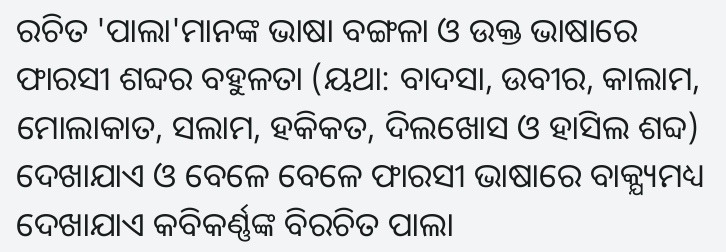ରଚିତ 'ପାଲା'ମାନଙ୍କ ଭାଷା ବଙ୍ଗଳା ଓ ଉକ୍ତ ଭାଷାରେ ଫାରସୀ ଶବ୍ଦର ବହୁଳତା (ୟଥା: ବାଦସା, ଉବୀର, କାଲାମ, ମୋଲାକାତ, ସଲାମ, ହକିକତ, ଦିଲଖୋସ ଓ ହାସିଲ ଶବ୍ଦ) ଦେଖାଯାଏ ଓ ବେଳେ ବେଳେ ଫାରସୀ ଭାଷାରେ ବାକ୍ଯ୍ୟମଧ୍ୟ ଦେଖାଯାଏ କବିକର୍ଣ୍ଣଙ୍କ ବିରଚିତ ପାଲା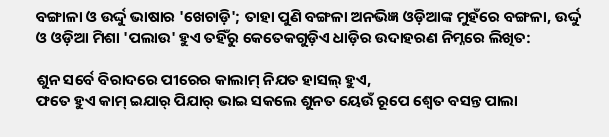ବଙ୍ଗାଳା ଓ ଉର୍ଦ୍ଦୁ ଭାଷାର 'ଖେଚାଡ଼ି'; ତାହା ପୁଣି ବଙ୍ଗଳା ଅନଭିଜ୍ଞ ଓଡ଼ିଆଙ୍କ ମୁହଁରେ ବଙ୍ଗଳା, ଉର୍ଦ୍ଦୁ ଓ ଓଡ଼ିଆ ମିଶା 'ପଲାଉ' ହୁଏ ତହିଁରୁ କେତେକଗୁଡ଼ିଏ ଧାଡ଼ିର ଉଦାହରଣ ନିମ୍ନରେ ଲିଖିତ:

ଶୁନ ସର୍ବେ ବିରାଦରେ ପୀରେର କାଲାମ୍ ନିଯତ ହାସଲ୍ ହୁଏ,
ଫତେ ହୁଏ କାମ୍ ଇଯାର୍ ପିଯାର୍ ଭାଇ ସକଲେ ଶୁନତ ୟେଉଁ ରୂପେ ଶ୍ୱେତ ବସନ୍ତ ପାଲା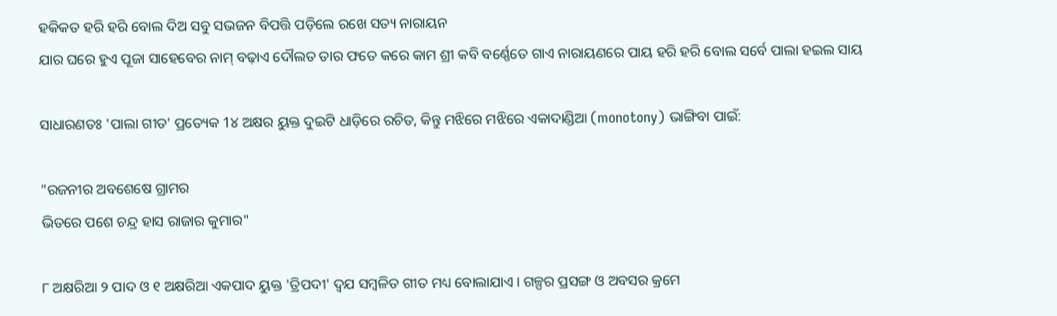ହକିକତ ହରି ହରି ବୋଲ ଦିଅ ସବୁ ସଭଜନ ବିପତ୍ତି ପଡ଼ିଲେ ରଖେ ସତ୍ୟ ନାରାୟନ
ଯାର ଘରେ ହୁଏ ପୂଜା ସାହେବେର ନାମ୍ ବଢ଼ାଏ ଦୌଲତ ତାର ଫତେ କରେ କାମ ଶ୍ରୀ କବି ବର୍ଣ୍ଣେତେ ଗାଏ ନାରାୟଣରେ ପାୟ ହରି ହରି ବୋଲ ସର୍ବେ ପାଲା ହଇଲ ସାୟ

ସାଧାରଣତଃ 'ପାଲା ଗୀତ' ପ୍ରତ୍ୟେକ 1୪ ଅକ୍ଷର ୟୁକ୍ତ ଦୁଇଟି ଧାଡ଼ିରେ ରଚିତ, କିନ୍ତୁ ମଝିରେ ମଝିରେ ଏକାଦାଣ୍ଡିଆ (monotony) ଭାଙ୍ଗିବା ପାଇଁ:

"ରଜନୀର ଅବଶେଷେ ଗ୍ରାମର
ଭିତରେ ପଶେ ଚନ୍ଦ୍ର ହାସ ରାଜାର କୁମାର"

୮ ଅକ୍ଷରିଆ ୨ ପାଦ ଓ ୧ ଅକ୍ଷରିଆ ଏକପାଦ ୟୁକ୍ତ 'ତ୍ରିପଦୀ' ଦ୍ୱଯ ସମ୍ବଳିତ ଗୀତ ମଧ୍ୟ ବୋଲାଯାଏ । ଗଳ୍ପର ପ୍ରସଙ୍ଗ ଓ ଅବସର କ୍ରମେ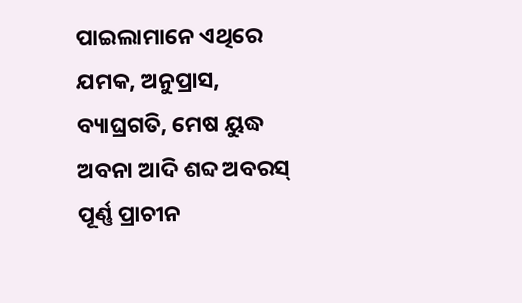ପାଇଲାମାନେ ଏଥିରେ ଯମକ, ଅନୁପ୍ରାସ, ବ୍ୟାଘ୍ରଗତି, ମେଷ ୟୁଦ୍ଧ ଅବନା ଆଦି ଶବ୍ଦ ଅବରସ୍ ପୂର୍ଣ୍ଣ ପ୍ରାଚୀନ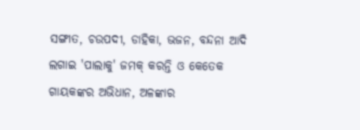ସଙ୍ଗୀତ, ଚଉପଦୀ, ଡାହିକା, ଭଜନ, ବନ୍ଦନା ଆଦି ଲଗାଇ 'ପାଲାକୁ' ଜମକ୍ କରନ୍ତି ଓ କେତେକ ଗାୟକଙ୍କର ଅଭିଧାନ, ଅଳଙ୍କାର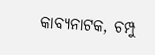କାବ୍ୟନାଟକ, ଚମ୍ପୁ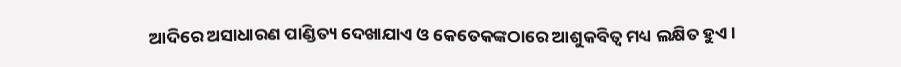ଆଦିରେ ଅସାଧାରଣ ପାଣ୍ଡିତ୍ୟ ଦେଖାଯାଏ ଓ କେତେକଙ୍କଠାରେ ଆଶୁକବିତ୍ଵ ମଧ୍ୟ ଲକ୍ଷିତ ହୁଏ ।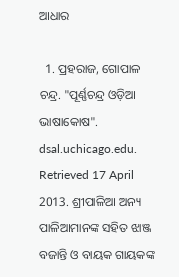ଆଧାର

  1. ପ୍ରହରାଜ, ଗୋପାଳ ଚନ୍ଦ୍ର. "ପୂର୍ଣ୍ଣଚନ୍ଦ୍ର ଓଡ଼ିଆ ଭାଷାକୋଷ". dsal.uchicago.edu. Retrieved 17 April 2013. ଶ୍ରୀପାଳିଆ ଅନ୍ୟ ପାଳିଆମାନଙ୍କ ସହିତ ଝାଞ୍ଜ ବଜାନ୍ତି ଓ ବାୟକ ଗାୟକଙ୍କ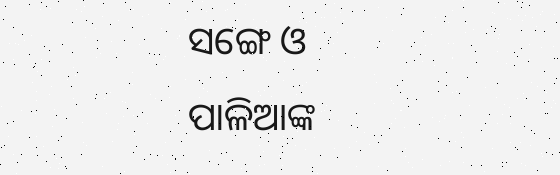ସଙ୍ଗେ ଓ ପାଳିଆଙ୍କ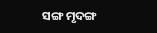ସଙ୍ଗ ମୃଦଙ୍ଗ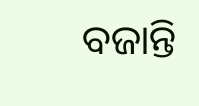ବଜାନ୍ତି